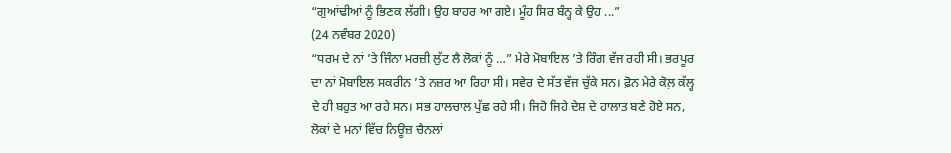“ਗੁਆਂਢੀਆਂ ਨੂੰ ਭਿਣਕ ਲੱਗੀ। ਉਹ ਬਾਹਰ ਆ ਗਏ। ਮੂੰਹ ਸਿਰ ਬੰਨ੍ਹ ਕੇ ਉਹ ...”
(24 ਨਵੰਬਰ 2020)
“ਧਰਮ ਦੇ ਨਾਂ ’ਤੇ ਜਿੰਨਾ ਮਰਜ਼ੀ ਲੁੱਟ ਲੈ ਲੋਕਾਂ ਨੂੰ …” ਮੇਰੇ ਮੋਬਾਇਲ ’ਤੇ ਰਿੰਗ ਵੱਜ ਰਹੀ ਸੀ। ਭਰਪੂਰ ਦਾ ਨਾਂ ਮੋਬਾਇਲ ਸਕਰੀਨ ’ਤੇ ਨਜ਼ਰ ਆ ਰਿਹਾ ਸੀ। ਸਵੇਰ ਦੇ ਸੱਤ ਵੱਜ ਚੁੱਕੇ ਸਨ। ਫ਼ੋਨ ਮੇਰੇ ਕੋਲ਼ ਕੱਲ੍ਹ ਦੇ ਹੀ ਬਹੁਤ ਆ ਰਹੇ ਸਨ। ਸਭ ਹਾਲਚਾਲ ਪੁੱਛ ਰਹੇ ਸੀ। ਜਿਹੋ ਜਿਹੇ ਦੇਸ਼ ਦੇ ਹਾਲਾਤ ਬਣੇ ਹੋਏ ਸਨ, ਲੋਕਾਂ ਦੇ ਮਨਾਂ ਵਿੱਚ ਨਿਊਜ਼ ਚੈਨਲਾਂ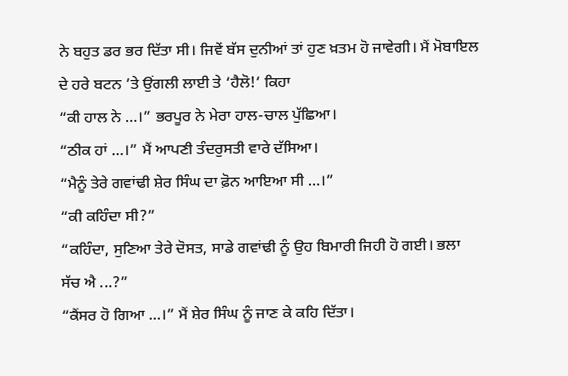ਨੇ ਬਹੁਤ ਡਰ ਭਰ ਦਿੱਤਾ ਸੀ। ਜਿਵੇਂ ਬੱਸ ਦੁਨੀਆਂ ਤਾਂ ਹੁਣ ਖ਼ਤਮ ਹੋ ਜਾਵੇਗੀ। ਮੈਂ ਮੋਬਾਇਲ ਦੇ ਹਰੇ ਬਟਨ ’ਤੇ ਉਂਗਲੀ ਲਾਈ ਤੇ ‘ਹੈਲੋ!’ ਕਿਹਾ
“ਕੀ ਹਾਲ ਨੇ …।” ਭਰਪੂਰ ਨੇ ਮੇਰਾ ਹਾਲ-ਚਾਲ ਪੁੱਛਿਆ।
“ਠੀਕ ਹਾਂ …।” ਮੈਂ ਆਪਣੀ ਤੰਦਰੁਸਤੀ ਵਾਰੇ ਦੱਸਿਆ।
“ਮੈਨੂੰ ਤੇਰੇ ਗਵਾਂਢੀ ਸ਼ੇਰ ਸਿੰਘ ਦਾ ਫ਼ੋਨ ਆਇਆ ਸੀ …।”
“ਕੀ ਕਹਿੰਦਾ ਸੀ?”
“ਕਹਿੰਦਾ, ਸੁਣਿਆ ਤੇਰੇ ਦੋਸਤ, ਸਾਡੇ ਗਵਾਂਢੀ ਨੂੰ ਉਹ ਬਿਮਾਰੀ ਜਿਹੀ ਹੋ ਗਈ। ਭਲਾ ਸੱਚ ਐ ...?”
“ਕੈਂਸਰ ਹੋ ਗਿਆ …।” ਮੈਂ ਸ਼ੇਰ ਸਿੰਘ ਨੂੰ ਜਾਣ ਕੇ ਕਹਿ ਦਿੱਤਾ।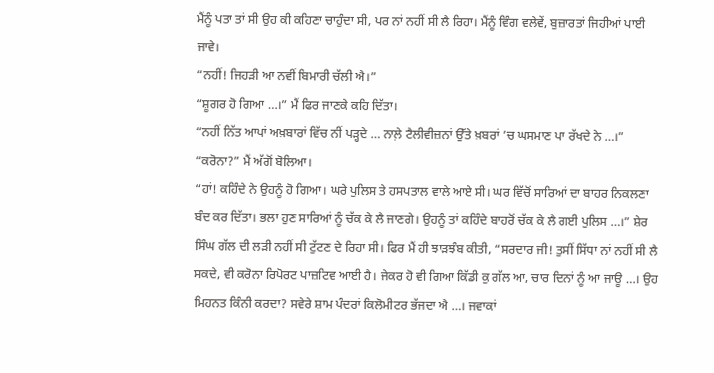ਮੈਂਨੂੰ ਪਤਾ ਤਾਂ ਸੀ ਉਹ ਕੀ ਕਹਿਣਾ ਚਾਹੁੰਦਾ ਸੀ, ਪਰ ਨਾਂ ਨਹੀਂ ਸੀ ਲੈ ਰਿਹਾ। ਮੈਂਨੂੰ ਵਿੰਗ ਵਲੇਵੇਂ, ਬੁਜ਼ਾਰਤਾਂ ਜਿਹੀਆਂ ਪਾਈ ਜਾਵੇ।
“ਨਹੀਂ! ਜਿਹੜੀ ਆ ਨਵੀਂ ਬਿਮਾਰੀ ਚੱਲੀ ਐ।”
“ਸ਼ੂਗਰ ਹੋ ਗਿਆ …।” ਮੈਂ ਫਿਰ ਜਾਣਕੇ ਕਹਿ ਦਿੱਤਾ।
“ਨਹੀਂ ਨਿੱਤ ਆਪਾਂ ਅਖ਼ਬਾਰਾਂ ਵਿੱਚ ਨੀਂ ਪੜ੍ਹਦੇ … ਨਾਲ਼ੇ ਟੈਲੀਵੀਜ਼ਨਾਂ ਉੱਤੇ ਖ਼ਬਰਾਂ ’ਚ ਘਸਮਾਣ ਪਾ ਰੱਖਦੇ ਨੇ …।”
“ਕਰੋਨਾ?” ਮੈਂ ਅੱਗੋਂ ਬੋਲਿਆ।
“ਹਾਂ! ਕਹਿੰਦੇ ਨੇ ਉਹਨੂੰ ਹੋ ਗਿਆ। ਘਰੇ ਪੁਲਿਸ ਤੇ ਹਸਪਤਾਲ ਵਾਲੇ ਆਏ ਸੀ। ਘਰ ਵਿੱਚੋਂ ਸਾਰਿਆਂ ਦਾ ਬਾਹਰ ਨਿਕਲਣਾ ਬੰਦ ਕਰ ਦਿੱਤਾ। ਭਲਾ ਹੁਣ ਸਾਰਿਆਂ ਨੂੰ ਚੱਕ ਕੇ ਲੈ ਜਾਣਗੇ। ਉਹਨੂੰ ਤਾਂ ਕਹਿੰਦੇ ਬਾਹਰੋਂ ਚੱਕ ਕੇ ਲੈ ਗਈ ਪੁਲਿਸ …।” ਸ਼ੇਰ ਸਿੰਘ ਗੱਲ ਦੀ ਲੜੀ ਨਹੀਂ ਸੀ ਟੁੱਟਣ ਦੇ ਰਿਹਾ ਸੀ। ਫਿਰ ਮੈਂ ਹੀ ਝਾੜਝੰਬ ਕੀਤੀ, “ਸਰਦਾਰ ਜੀ! ਤੁਸੀਂ ਸਿੱਧਾ ਨਾਂ ਨਹੀਂ ਸੀ ਲੈ ਸਕਦੇ, ਵੀ ਕਰੋਨਾ ਰਿਪੋਰਟ ਪਾਜ਼ਟਿਵ ਆਈ ਹੈ। ਜੇਕਰ ਹੋ ਵੀ ਗਿਆ ਕਿੱਡੀ ਕੁ ਗੱਲ ਆ, ਚਾਰ ਦਿਨਾਂ ਨੂੰ ਆ ਜਾਊ …। ਉਹ ਮਿਹਨਤ ਕਿੰਨੀ ਕਰਦਾ? ਸਵੇਰੇ ਸ਼ਾਮ ਪੰਦਰਾਂ ਕਿਲੋਮੀਟਰ ਭੱਜਦਾ ਐ …। ਜਵਾਕਾਂ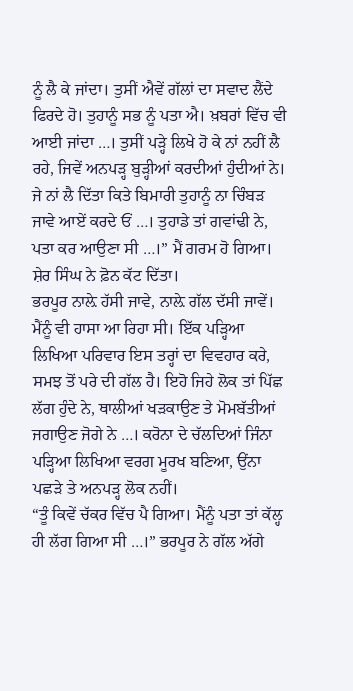ਨੂੰ ਲੈ ਕੇ ਜਾਂਦਾ। ਤੁਸੀਂ ਐਵੇਂ ਗੱਲਾਂ ਦਾ ਸਵਾਦ ਲੈਂਦੇ ਫਿਰਦੇ ਹੋ। ਤੁਹਾਨੂੰ ਸਭ ਨੂੰ ਪਤਾ ਐ। ਖ਼ਬਰਾਂ ਵਿੱਚ ਵੀ ਆਈ ਜਾਂਦਾ …। ਤੁਸੀਂ ਪੜ੍ਹੇ ਲਿਖੇ ਹੋ ਕੇ ਨਾਂ ਨਹੀਂ ਲੈ ਰਹੇ, ਜਿਵੇਂ ਅਨਪੜ੍ਹ ਬੁੜ੍ਹੀਆਂ ਕਰਦੀਆਂ ਹੁੰਦੀਆਂ ਨੇ। ਜੇ ਨਾਂ ਲੈ ਦਿੱਤਾ ਕਿਤੇ ਬਿਮਾਰੀ ਤੁਹਾਨੂੰ ਨਾ ਚਿੰਬੜ ਜਾਵੇ ਆਏਂ ਕਰਦੇ ਓਂ …। ਤੁਹਾਡੇ ਤਾਂ ਗਵਾਂਢੀ ਨੇ, ਪਤਾ ਕਰ ਆਉਣਾ ਸੀ …।” ਮੈਂ ਗਰਮ ਹੋ ਗਿਆ। ਸ਼ੇਰ ਸਿੰਘ ਨੇ ਫ਼ੋਨ ਕੱਟ ਦਿੱਤਾ।
ਭਰਪੂਰ ਨਾਲ਼ੇ ਹੱਸੀ ਜਾਵੇ, ਨਾਲ਼ੇ ਗੱਲ ਦੱਸੀ ਜਾਵੇਂ। ਮੈਂਨੂੰ ਵੀ ਹਾਸਾ ਆ ਰਿਹਾ ਸੀ। ਇੱਕ ਪੜ੍ਹਿਆ ਲਿਖਿਆ ਪਰਿਵਾਰ ਇਸ ਤਰ੍ਹਾਂ ਦਾ ਵਿਵਹਾਰ ਕਰੇ, ਸਮਝ ਤੋਂ ਪਰੇ ਦੀ ਗੱਲ ਹੈ। ਇਹੋ ਜਿਹੇ ਲੋਕ ਤਾਂ ਪਿੱਛ ਲੱਗ ਹੁੰਦੇ ਨੇ, ਥਾਲੀਆਂ ਖੜਕਾਉਣ ਤੇ ਮੋਮਬੱਤੀਆਂ ਜਗਾਉਣ ਜੋਗੇ ਨੇ …। ਕਰੋਨਾ ਦੇ ਚੱਲਦਿਆਂ ਜਿੰਨਾ ਪੜ੍ਹਿਆ ਲਿਖਿਆ ਵਰਗ ਮੂਰਖ ਬਣਿਆ, ਉਂਨਾ ਪਛੜੇ ਤੇ ਅਨਪੜ੍ਹ ਲੋਕ ਨਹੀਂ।
“ਤੂੰ ਕਿਵੇਂ ਚੱਕਰ ਵਿੱਚ ਪੈ ਗਿਆ। ਮੈਂਨੂੰ ਪਤਾ ਤਾਂ ਕੱਲ੍ਹ ਹੀ ਲੱਗ ਗਿਆ ਸੀ …।” ਭਰਪੂਰ ਨੇ ਗੱਲ ਅੱਗੇ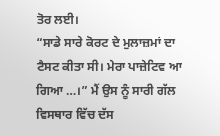ਤੋਰ ਲਈ।
“ਸਾਡੇ ਸਾਰੇ ਕੋਰਟ ਦੇ ਮੁਲਾਜ਼ਮਾਂ ਦਾ ਟੈਸਟ ਕੀਤਾ ਸੀ। ਮੇਰਾ ਪਾਜ਼ੇਟਿਵ ਆ ਗਿਆ …।” ਮੈਂ ਉਸ ਨੂੰ ਸਾਰੀ ਗੱਲ ਵਿਸਥਾਰ ਵਿੱਚ ਦੱਸ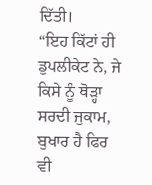ਦਿੱਤੀ।
“ਇਹ ਕਿੱਟਾਂ ਹੀ ਡੁਪਲੀਕੇਟ ਨੇ, ਜੇ ਕਿਸੇ ਨੂੰ ਥੋੜ੍ਹਾ ਸਰਦੀ ਜੁਕਾਮ, ਬੁਖਾਰ ਹੈ ਫਿਰ ਵੀ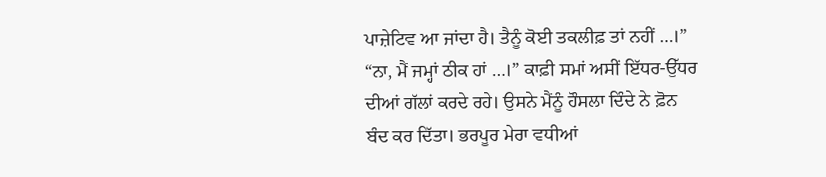ਪਾਜ਼ੇਟਿਵ ਆ ਜਾਂਦਾ ਹੈ। ਤੈਨੂੰ ਕੋਈ ਤਕਲੀਫ਼ ਤਾਂ ਨਹੀਂ …।”
“ਨਾ, ਮੈਂ ਜਮ੍ਹਾਂ ਠੀਕ ਹਾਂ …।” ਕਾਫ਼ੀ ਸਮਾਂ ਅਸੀਂ ਇੱਧਰ-ਉੱਧਰ ਦੀਆਂ ਗੱਲਾਂ ਕਰਦੇ ਰਹੇ। ਉਸਨੇ ਮੈਂਨੂੰ ਹੌਸਲਾ ਦਿੰਦੇ ਨੇ ਫ਼ੋਨ ਬੰਦ ਕਰ ਦਿੱਤਾ। ਭਰਪੂਰ ਮੇਰਾ ਵਧੀਆਂ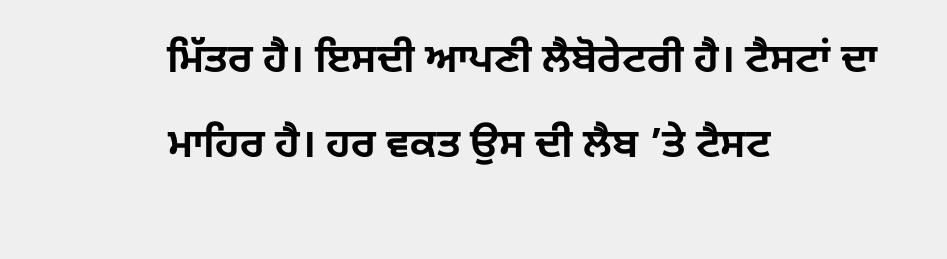ਮਿੱਤਰ ਹੈ। ਇਸਦੀ ਆਪਣੀ ਲੈਬੋਰੇਟਰੀ ਹੈ। ਟੈਸਟਾਂ ਦਾ ਮਾਹਿਰ ਹੈ। ਹਰ ਵਕਤ ਉਸ ਦੀ ਲੈਬ ’ਤੇ ਟੈਸਟ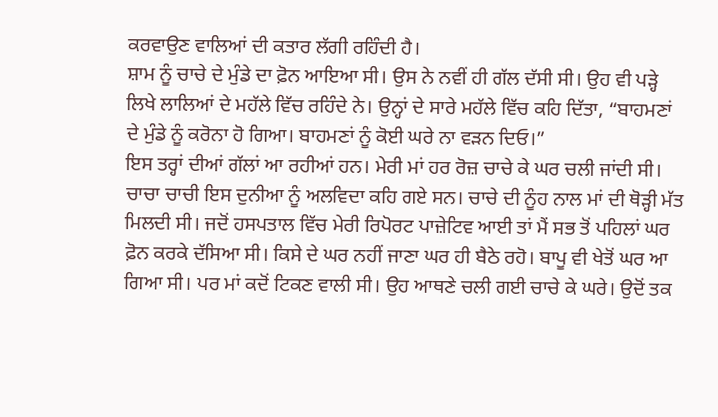ਕਰਵਾਉਣ ਵਾਲਿਆਂ ਦੀ ਕਤਾਰ ਲੱਗੀ ਰਹਿੰਦੀ ਹੈ।
ਸ਼ਾਮ ਨੂੰ ਚਾਚੇ ਦੇ ਮੁੰਡੇ ਦਾ ਫ਼ੋਨ ਆਇਆ ਸੀ। ਉਸ ਨੇ ਨਵੀਂ ਹੀ ਗੱਲ ਦੱਸੀ ਸੀ। ਉਹ ਵੀ ਪੜ੍ਹੇ ਲਿਖੇ ਲਾਲਿਆਂ ਦੇ ਮਹੱਲੇ ਵਿੱਚ ਰਹਿੰਦੇ ਨੇ। ਉਨ੍ਹਾਂ ਦੇ ਸਾਰੇ ਮਹੱਲੇ ਵਿੱਚ ਕਹਿ ਦਿੱਤਾ, “ਬਾਹਮਣਾਂ ਦੇ ਮੁੰਡੇ ਨੂੰ ਕਰੋਨਾ ਹੋ ਗਿਆ। ਬਾਹਮਣਾਂ ਨੂੰ ਕੋਈ ਘਰੇ ਨਾ ਵੜਨ ਦਿਓ।”
ਇਸ ਤਰ੍ਹਾਂ ਦੀਆਂ ਗੱਲਾਂ ਆ ਰਹੀਆਂ ਹਨ। ਮੇਰੀ ਮਾਂ ਹਰ ਰੋਜ਼ ਚਾਚੇ ਕੇ ਘਰ ਚਲੀ ਜਾਂਦੀ ਸੀ। ਚਾਚਾ ਚਾਚੀ ਇਸ ਦੁਨੀਆ ਨੂੰ ਅਲਵਿਦਾ ਕਹਿ ਗਏ ਸਨ। ਚਾਚੇ ਦੀ ਨੂੰਹ ਨਾਲ ਮਾਂ ਦੀ ਥੋੜ੍ਹੀ ਮੱਤ ਮਿਲਦੀ ਸੀ। ਜਦੋਂ ਹਸਪਤਾਲ ਵਿੱਚ ਮੇਰੀ ਰਿਪੋਰਟ ਪਾਜ਼ੇਟਿਵ ਆਈ ਤਾਂ ਮੈਂ ਸਭ ਤੋਂ ਪਹਿਲਾਂ ਘਰ ਫ਼ੋਨ ਕਰਕੇ ਦੱਸਿਆ ਸੀ। ਕਿਸੇ ਦੇ ਘਰ ਨਹੀਂ ਜਾਣਾ ਘਰ ਹੀ ਬੈਠੇ ਰਹੋ। ਬਾਪੂ ਵੀ ਖੇਤੋਂ ਘਰ ਆ ਗਿਆ ਸੀ। ਪਰ ਮਾਂ ਕਦੋਂ ਟਿਕਣ ਵਾਲੀ ਸੀ। ਉਹ ਆਥਣੇ ਚਲੀ ਗਈ ਚਾਚੇ ਕੇ ਘਰੇ। ਉਦੋਂ ਤਕ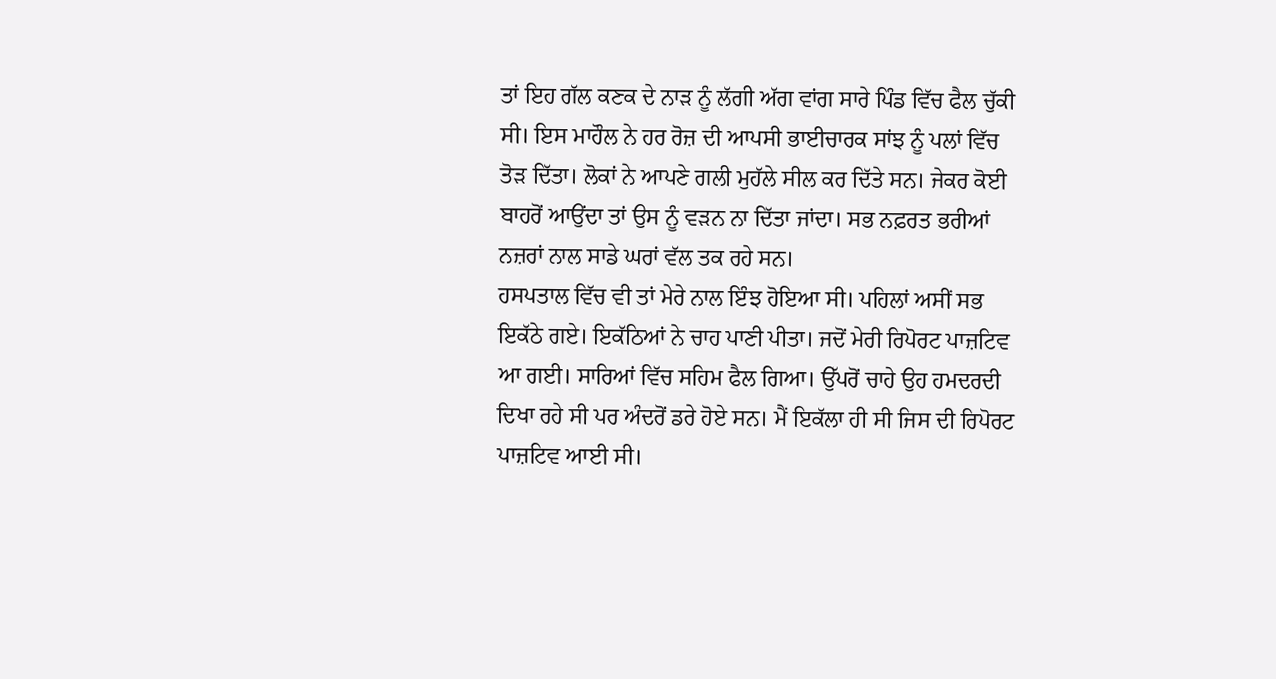ਤਾਂ ਇਹ ਗੱਲ ਕਣਕ ਦੇ ਨਾੜ ਨੂੰ ਲੱਗੀ ਅੱਗ ਵਾਂਗ ਸਾਰੇ ਪਿੰਡ ਵਿੱਚ ਫੈਲ ਚੁੱਕੀ ਸੀ। ਇਸ ਮਾਹੌਲ ਨੇ ਹਰ ਰੋਜ਼ ਦੀ ਆਪਸੀ ਭਾਈਚਾਰਕ ਸਾਂਝ ਨੂੰ ਪਲਾਂ ਵਿੱਚ ਤੋੜ ਦਿੱਤਾ। ਲੋਕਾਂ ਨੇ ਆਪਣੇ ਗਲੀ ਮੁਹੱਲੇ ਸੀਲ ਕਰ ਦਿੱਤੇ ਸਨ। ਜੇਕਰ ਕੋਈ ਬਾਹਰੋਂ ਆਉਂਦਾ ਤਾਂ ਉਸ ਨੂੰ ਵੜਨ ਨਾ ਦਿੱਤਾ ਜਾਂਦਾ। ਸਭ ਨਫ਼ਰਤ ਭਰੀਆਂ ਨਜ਼ਰਾਂ ਨਾਲ ਸਾਡੇ ਘਰਾਂ ਵੱਲ ਤਕ ਰਹੇ ਸਨ।
ਹਸਪਤਾਲ ਵਿੱਚ ਵੀ ਤਾਂ ਮੇਰੇ ਨਾਲ ਇੰਝ ਹੋਇਆ ਸੀ। ਪਹਿਲਾਂ ਅਸੀਂ ਸਭ ਇਕੱਠੇ ਗਏ। ਇਕੱਠਿਆਂ ਨੇ ਚਾਹ ਪਾਣੀ ਪੀਤਾ। ਜਦੋਂ ਮੇਰੀ ਰਿਪੋਰਟ ਪਾਜ਼ਟਿਵ ਆ ਗਈ। ਸਾਰਿਆਂ ਵਿੱਚ ਸਹਿਮ ਫੈਲ ਗਿਆ। ਉੱਪਰੋਂ ਚਾਹੇ ਉਹ ਹਮਦਰਦੀ ਦਿਖਾ ਰਹੇ ਸੀ ਪਰ ਅੰਦਰੋਂ ਡਰੇ ਹੋਏ ਸਨ। ਮੈਂ ਇਕੱਲਾ ਹੀ ਸੀ ਜਿਸ ਦੀ ਰਿਪੋਰਟ ਪਾਜ਼ਟਿਵ ਆਈ ਸੀ।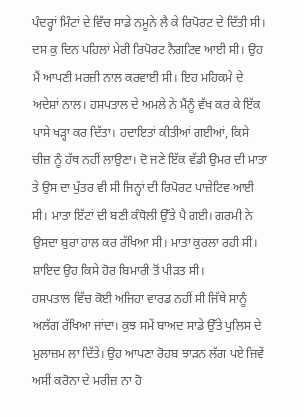ਪੰਦਰ੍ਹਾਂ ਮਿੰਟਾਂ ਦੇ ਵਿੱਚ ਸਾਡੇ ਨਮੂਨੇ ਲੈ ਕੇ ਰਿਪੋਰਟ ਦੇ ਦਿੱਤੀ ਸੀ। ਦਸ ਕੁ ਦਿਨ ਪਹਿਲਾਂ ਮੇਰੀ ਰਿਪੋਰਟ ਨੈਗਟਿਵ ਆਈ ਸੀ। ਉਹ ਮੈਂ ਆਪਣੀ ਮਰਜ਼ੀ ਨਾਲ ਕਰਵਾਈ ਸੀ। ਇਹ ਮਹਿਕਮੇ ਦੇ ਅਦੇਸ਼ਾਂ ਨਾਲ। ਹਸਪਤਾਲ ਦੇ ਅਮਲੇ ਨੇ ਮੈਂਨੂੰ ਵੱਖ ਕਰ ਕੇ ਇੱਕ ਪਾਸੇ ਖੜ੍ਹਾ ਕਰ ਦਿੱਤਾ। ਹਦਾਇਤਾਂ ਕੀਤੀਆਂ ਗਈਆਂ, ਕਿਸੇ ਚੀਜ਼ ਨੂੰ ਹੱਥ ਨਹੀਂ ਲਾਉਣਾ। ਦੋ ਜਣੇ ਇੱਕ ਵੱਡੀ ਉਮਰ ਦੀ ਮਾਤਾ ਤੇ ਉਸ ਦਾ ਪੁੱਤਰ ਵੀ ਸੀ ਜਿਨ੍ਹਾਂ ਦੀ ਰਿਪੋਰਟ ਪਾਜ਼ੇਟਿਵ ਆਈ ਸੀ। ਮਾਤਾ ਇੱਟਾਂ ਦੀ ਬਣੀ ਕੰਧੋਲੀ ਉੱਤੇ ਪੈ ਗਈ। ਗਰਮੀ ਨੇ ਉਸਦਾ ਬੁਰਾ ਹਾਲ ਕਰ ਰੱਖਿਆ ਸੀ। ਮਾਤਾ ਕੁਰਲਾ ਰਹੀ ਸੀ। ਸ਼ਾਇਦ ਉਹ ਕਿਸੇ ਹੋਰ ਬਿਮਾਰੀ ਤੋਂ ਪੀੜਤ ਸੀ।
ਹਸਪਤਾਲ ਵਿੱਚ ਕੋਈ ਅਜਿਹਾ ਵਾਰਡ ਨਹੀਂ ਸੀ ਜਿੱਥੇ ਸਾਨੂੰ ਅਲੱਗ ਰੱਖਿਆ ਜਾਂਦਾ। ਕੁਝ ਸਮੇਂ ਬਾਅਦ ਸਾਡੇ ਉੱਤੇ ਪੁਲਿਸ ਦੇ ਮੁਲਾਜ਼ਮ ਲਾ ਦਿੱਤੇ। ਉਹ ਆਪਣਾ ਰੋਹਬ ਝਾੜਨ ਲੱਗ ਪਏ ਜਿਵੇਂ ਅਸੀਂ ਕਰੋਨਾ ਦੇ ਮਰੀਜ਼ ਨਾ ਹੋ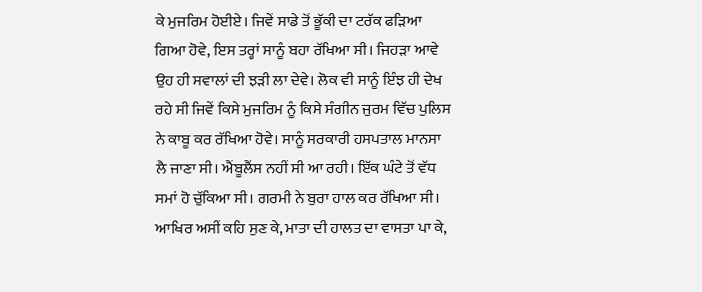ਕੇ ਮੁਜਰਿਮ ਹੋਈਏ। ਜਿਵੇਂ ਸਾਡੇ ਤੋਂ ਭੂੱਕੀ ਦਾ ਟਰੱਕ ਫੜਿਆ ਗਿਆ ਹੋਵੇ, ਇਸ ਤਰ੍ਹਾਂ ਸਾਨੂੰ ਬਹਾ ਰੱਖਿਆ ਸੀ। ਜਿਹੜਾ ਆਵੇ ਉਹ ਹੀ ਸਵਾਲਾਂ ਦੀ ਝੜੀ ਲਾ ਦੇਵੇ। ਲੋਕ ਵੀ ਸਾਨੂੰ ਇੰਝ ਹੀ ਦੇਖ ਰਹੇ ਸੀ ਜਿਵੇਂ ਕਿਸੇ ਮੁਜਰਿਮ ਨੂੰ ਕਿਸੇ ਸੰਗੀਨ ਜੁਰਮ ਵਿੱਚ ਪੁਲਿਸ ਨੇ ਕਾਬੂ ਕਰ ਰੱਖਿਆ ਹੋਵੇ। ਸਾਨੂੰ ਸਰਕਾਰੀ ਹਸਪਤਾਲ ਮਾਨਸਾ ਲੈ ਜਾਣਾ ਸੀ। ਐਂਬੂਲੈਂਸ ਨਹੀਂ ਸੀ ਆ ਰਹੀ। ਇੱਕ ਘੰਟੇ ਤੋਂ ਵੱਧ ਸਮਾਂ ਹੋ ਚੁੱਕਿਆ ਸੀ। ਗਰਮੀ ਨੇ ਬੁਰਾ ਹਾਲ ਕਰ ਰੱਖਿਆ ਸੀ। ਆਖਿਰ ਅਸੀਂ ਕਹਿ ਸੁਣ ਕੇ, ਮਾਤਾ ਦੀ ਹਾਲਤ ਦਾ ਵਾਸਤਾ ਪਾ ਕੇ,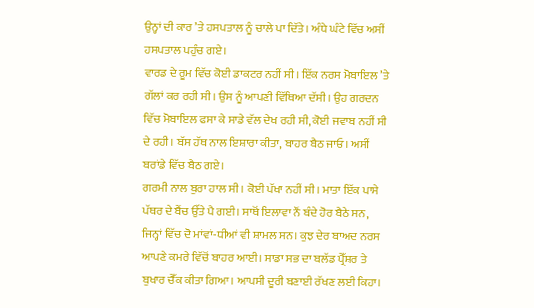ਉਨ੍ਹਾਂ ਦੀ ਕਾਰ ’ਤੇ ਹਸਪਤਾਲ ਨੂੰ ਚਾਲੇ ਪਾ ਦਿੱਤੇ। ਅੰਧੇ ਘੰਟੇ ਵਿੱਚ ਅਸੀਂ ਹਸਪਤਾਲ ਪਹੁੰਚ ਗਏ।
ਵਾਰਡ ਦੇ ਰੂਮ ਵਿੱਚ ਕੋਈ ਡਾਕਟਰ ਨਹੀਂ ਸੀ। ਇੱਕ ਨਰਸ ਮੋਬਾਇਲ ’ਤੇ ਗੱਲਾਂ ਕਰ ਰਹੀ ਸੀ। ਉਸ ਨੂੰ ਆਪਣੀ ਵਿੱਥਿਆ ਦੱਸੀ। ਉਹ ਗਰਦਨ ਵਿੱਚ ਮੋਬਾਇਲ ਫਸਾ ਕੇ ਸਾਡੇ ਵੱਲ ਦੇਖ ਰਹੀ ਸੀ, ਕੋਈ ਜਵਾਬ ਨਹੀਂ ਸੀ ਦੇ ਰਹੀ। ਬੱਸ ਹੱਥ ਨਾਲ ਇਸ਼ਾਰਾ ਕੀਤਾ, ਬਾਹਰ ਬੈਠ ਜਾਓ। ਅਸੀਂ ਬਰਾਂਡੇ ਵਿੱਚ ਬੈਠ ਗਏ।
ਗਰਮੀ ਨਾਲ ਬੁਰਾ ਹਾਲ ਸੀ। ਕੋਈ ਪੱਖਾ ਨਹੀਂ ਸੀ। ਮਾਤਾ ਇੱਕ ਪਾਸੇ ਪੱਥਰ ਦੇ ਬੈਂਚ ਉੱਤੇ ਪੈ ਗਈ। ਸਾਥੋਂ ਇਲਾਵਾ ਨੌਂ ਬੰਦੇ ਹੋਰ ਬੈਠੇ ਸਨ, ਜਿਨ੍ਹਾਂ ਵਿੱਚ ਦੋ ਮਾਂਵਾਂ-ਧੀਆਂ ਵੀ ਸ਼ਾਮਲ ਸਨ। ਕੁਝ ਦੇਰ ਬਾਅਦ ਨਰਸ ਆਪਣੇ ਕਮਰੇ ਵਿੱਚੋਂ ਬਾਹਰ ਆਈ। ਸਾਡਾ ਸਭ ਦਾ ਬਲੱਡ ਪ੍ਰੈੱਸ਼ਰ ਤੇ ਬੁਖਾਰ ਚੈੱਕ ਕੀਤਾ ਗਿਆ। ਆਪਸੀ ਦੂਰੀ ਬਣਾਈ ਰੱਖਣ ਲਈ ਕਿਹਾ।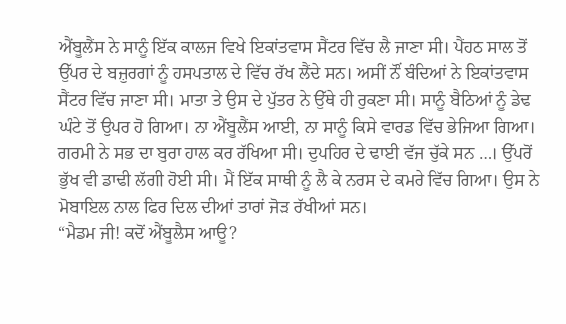ਐਂਬੂਲੈਂਸ ਨੇ ਸਾਨੂੰ ਇੱਕ ਕਾਲਜ ਵਿਖੇ ਇਕਾਂਤਵਾਸ ਸੈਂਟਰ ਵਿੱਚ ਲੈ ਜਾਣਾ ਸੀ। ਪੈਂਹਠ ਸਾਲ ਤੋਂ ਉੱਪਰ ਦੇ ਬਜ਼ੁਰਗਾਂ ਨੂੰ ਹਸਪਤਾਲ ਦੇ ਵਿੱਚ ਰੱਖ ਲੈਂਦੇ ਸਨ। ਅਸੀਂ ਨੌਂ ਬੰਦਿਆਂ ਨੇ ਇਕਾਂਤਵਾਸ ਸੈਂਟਰ ਵਿੱਚ ਜਾਣਾ ਸੀ। ਮਾਤਾ ਤੇ ਉਸ ਦੇ ਪੁੱਤਰ ਨੇ ਉੱਥੇ ਹੀ ਰੁਕਣਾ ਸੀ। ਸਾਨੂੰ ਬੈਠਿਆਂ ਨੂੰ ਡੇਢ ਘੰਟੇ ਤੋਂ ਉਪਰ ਹੋ ਗਿਆ। ਨਾ ਐਂਬੂਲੈਂਸ ਆਈ, ਨਾ ਸਾਨੂੰ ਕਿਸੇ ਵਾਰਡ ਵਿੱਚ ਭੇਜਿਆ ਗਿਆ। ਗਰਮੀ ਨੇ ਸਭ ਦਾ ਬੁਰਾ ਹਾਲ ਕਰ ਰੱਖਿਆ ਸੀ। ਦੁਪਹਿਰ ਦੇ ਢਾਈ ਵੱਜ ਚੁੱਕੇ ਸਨ …। ਉੱਪਰੋਂ ਭੁੱਖ ਵੀ ਡਾਢੀ ਲੱਗੀ ਹੋਈ ਸੀ। ਮੈਂ ਇੱਕ ਸਾਥੀ ਨੂੰ ਲੈ ਕੇ ਨਰਸ ਦੇ ਕਮਰੇ ਵਿੱਚ ਗਿਆ। ਉਸ ਨੇ ਮੋਬਾਇਲ ਨਾਲ ਫਿਰ ਦਿਲ ਦੀਆਂ ਤਾਰਾਂ ਜੋੜ ਰੱਖੀਆਂ ਸਨ।
“ਮੈਡਮ ਜੀ! ਕਦੋਂ ਐਂਬੂਲੈਸ ਆਊ?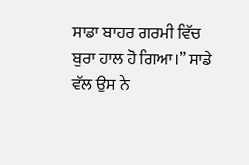ਸਾਡਾ ਬਾਹਰ ਗਰਮੀ ਵਿੱਚ ਬੁਰਾ ਹਾਲ ਹੋ ਗਿਆ।” ਸਾਡੇ ਵੱਲ ਉਸ ਨੇ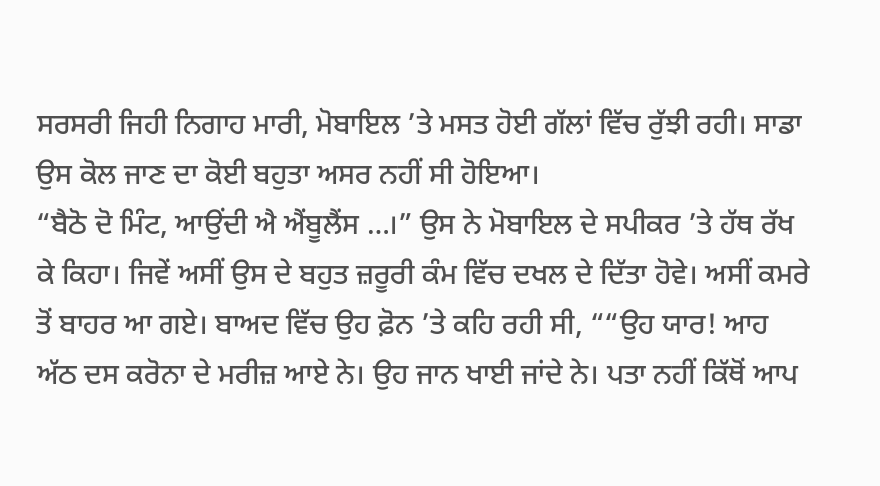ਸਰਸਰੀ ਜਿਹੀ ਨਿਗਾਹ ਮਾਰੀ, ਮੋਬਾਇਲ ’ਤੇ ਮਸਤ ਹੋਈ ਗੱਲਾਂ ਵਿੱਚ ਰੁੱਝੀ ਰਹੀ। ਸਾਡਾ ਉਸ ਕੋਲ ਜਾਣ ਦਾ ਕੋਈ ਬਹੁਤਾ ਅਸਰ ਨਹੀਂ ਸੀ ਹੋਇਆ।
“ਬੈਠੋ ਦੋ ਮਿੰਟ, ਆਉਂਦੀ ਐ ਐਂਬੂਲੈਂਸ …।” ਉਸ ਨੇ ਮੋਬਾਇਲ ਦੇ ਸਪੀਕਰ ’ਤੇ ਹੱਥ ਰੱਖ ਕੇ ਕਿਹਾ। ਜਿਵੇਂ ਅਸੀਂ ਉਸ ਦੇ ਬਹੁਤ ਜ਼ਰੂਰੀ ਕੰਮ ਵਿੱਚ ਦਖਲ ਦੇ ਦਿੱਤਾ ਹੋਵੇ। ਅਸੀਂ ਕਮਰੇ ਤੋਂ ਬਾਹਰ ਆ ਗਏ। ਬਾਅਦ ਵਿੱਚ ਉਹ ਫ਼ੋਨ ’ਤੇ ਕਹਿ ਰਹੀ ਸੀ, ““ਉਹ ਯਾਰ! ਆਹ ਅੱਠ ਦਸ ਕਰੋਨਾ ਦੇ ਮਰੀਜ਼ ਆਏ ਨੇ। ਉਹ ਜਾਨ ਖਾਈ ਜਾਂਦੇ ਨੇ। ਪਤਾ ਨਹੀਂ ਕਿੱਥੋਂ ਆਪ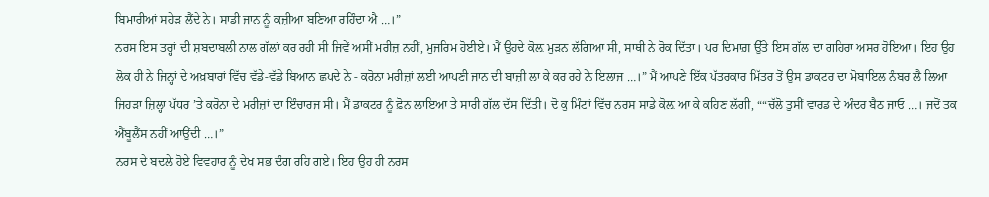ਬਿਮਾਰੀਆਂ ਸਹੇੜ ਲੈਂਦੇ ਨੇ। ਸਾਡੀ ਜਾਨ ਨੂੰ ਕਜ਼ੀਆ ਬਣਿਆ ਰਹਿੰਦਾ ਐ …।”
ਨਰਸ ਇਸ ਤਰ੍ਹਾਂ ਦੀ ਸ਼ਬਦਾਬਲੀ ਨਾਲ ਗੱਲਾਂ ਕਰ ਰਹੀ ਸੀ ਜਿਵੇਂ ਅਸੀਂ ਮਰੀਜ਼ ਨਹੀਂ, ਮੁਜਰਿਮ ਹੋਈਏ। ਮੈਂ ਉਹਦੇ ਕੋਲ਼ ਮੁੜਨ ਲੱਗਿਆ ਸੀ, ਸਾਥੀ ਨੇ ਰੋਕ ਦਿੱਤਾ। ਪਰ ਦਿਮਾਗ਼ ਉੱਤੇ ਇਸ ਗੱਲ ਦਾ ਗਹਿਰਾ ਅਸਰ ਹੋਇਆ। ਇਹ ਉਹ ਲੋਕ ਹੀ ਨੇ ਜਿਨ੍ਹਾਂ ਦੇ ਅਖ਼ਬਾਰਾਂ ਵਿੱਚ ਵੱਡੇ-ਵੱਡੇ ਬਿਆਨ ਛਪਦੇ ਨੇ - ਕਰੋਨਾ ਮਰੀਜ਼ਾਂ ਲਈ ਆਪਣੀ ਜਾਨ ਦੀ ਬਾਜ਼ੀ ਲਾ ਕੇ ਕਰ ਰਹੇ ਨੇ ਇਲਾਜ …।” ਮੈਂ ਆਪਣੇ ਇੱਕ ਪੱਤਰਕਾਰ ਮਿੱਤਰ ਤੋਂ ਉਸ ਡਾਕਟਰ ਦਾ ਮੋਬਾਇਲ ਨੰਬਰ ਲੈ ਲਿਆ ਜਿਹੜਾ ਜ਼ਿਲ੍ਹਾ ਪੱਧਰ ’ਤੇ ਕਰੋਨਾ ਦੇ ਮਰੀਜ਼ਾਂ ਦਾ ਇੰਚਾਰਜ ਸੀ। ਮੈਂ ਡਾਕਟਰ ਨੂੰ ਫ਼ੋਨ ਲਾਇਆ ਤੇ ਸਾਰੀ ਗੱਲ ਦੱਸ ਦਿੱਤੀ। ਦੋ ਕੁ ਮਿੰਟਾਂ ਵਿੱਚ ਨਰਸ ਸਾਡੇ ਕੋਲ਼ ਆ ਕੇ ਕਹਿਣ ਲੱਗੀ, ““ਚੱਲੋ ਤੁਸੀਂ ਵਾਰਡ ਦੇ ਅੰਦਰ ਬੈਠ ਜਾਓ …। ਜਦੋਂ ਤਕ ਐਂਬੂਲੈਂਸ ਨਹੀਂ ਆਉਂਦੀ …।”
ਨਰਸ ਦੇ ਬਦਲੇ ਹੋਏ ਵਿਵਹਾਰ ਨੂੰ ਦੇਖ ਸਭ ਦੰਗ ਰਹਿ ਗਏ। ਇਹ ਉਹ ਹੀ ਨਰਸ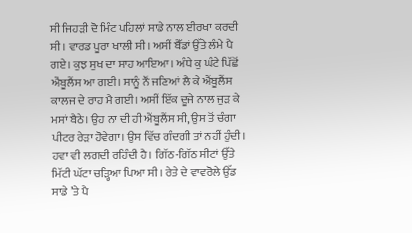ਸੀ ਜਿਹੜੀ ਦੋ ਮਿੰਟ ਪਹਿਲਾਂ ਸਾਡੇ ਨਾਲ ਈਰਖਾ ਕਰਦੀ ਸੀ। ਵਾਰਡ ਪੂਰਾ ਖਾਲੀ ਸੀ। ਅਸੀਂ ਬੈੱਡਾਂ ਉੱਤੇ ਲੰਮੇ ਪੈ ਗਏ। ਕੁਝ ਸੁਖ ਦਾ ਸਾਹ ਆਇਆ। ਅੰਧੇ ਕੁ ਘੰਟੇ ਪਿੱਛੋਂ ਐਂਬੂਲੈਂਸ ਆ ਗਈ। ਸਾਨੂੰ ਨੌਂ ਜਣਿਆਂ ਲੈ ਕੇ ਐਂਬੂਲੈਂਸ ਕਾਲਜ ਦੇ ਰਾਹ ਮੈ ਗਈ। ਅਸੀਂ ਇੱਕ ਦੂਜੇ ਨਾਲ ਜੁੜ ਕੇ ਮਸਾਂ ਬੈਠੇ। ਉਹ ਨਾ ਦੀ ਹੀ ਐਂਬੂਲੈਂਸ ਸੀ, ਉਸ ਤੋਂ ਚੰਗਾ ਪੀਟਰ ਰੇੜਾ ਹੋਵੇਗਾ। ਉਸ ਵਿੱਚ ਗੰਦਗੀ ਤਾਂ ਨਹੀਂ ਹੁੰਦੀ। ਹਵਾ ਵੀ ਲਗਦੀ ਰਹਿੰਦੀ ਹੈ। ਗਿੱਠ-ਗਿੱਠ ਸੀਟਾਂ ਉੱਤੇ ਮਿੱਟੀ ਘੱਟਾ ਚੜ੍ਹਿਆ ਪਿਆ ਸੀ। ਰੇਤੇ ਦੇ ਵਾਵਰੋਲੇ ਉੱਡ ਸਾਡੇ ’ਤੇ ਪੈ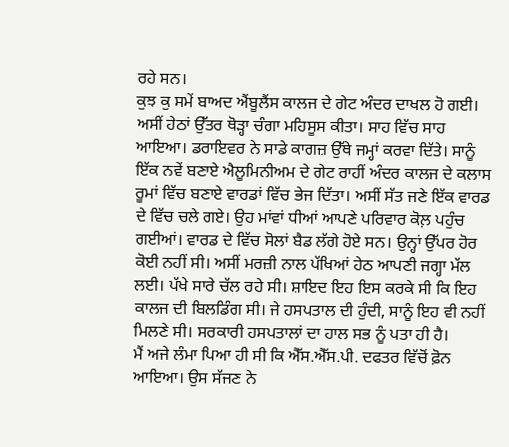ਰਹੇ ਸਨ।
ਕੁਝ ਕੁ ਸਮੇਂ ਬਾਅਦ ਐਂਬੂਲੈਂਸ ਕਾਲਜ ਦੇ ਗੇਟ ਅੰਦਰ ਦਾਖਲ ਹੋ ਗਈ। ਅਸੀਂ ਹੇਠਾਂ ਉੱਤਰ ਥੋੜ੍ਹਾ ਚੰਗਾ ਮਹਿਸੂਸ ਕੀਤਾ। ਸਾਹ ਵਿੱਚ ਸਾਹ ਆਇਆ। ਡਰਾਇਵਰ ਨੇ ਸਾਡੇ ਕਾਗਜ਼ ਉੱਥੇ ਜਮ੍ਹਾਂ ਕਰਵਾ ਦਿੱਤੇ। ਸਾਨੂੰ ਇੱਕ ਨਵੇਂ ਬਣਾਏ ਐਲੂਮਿਨੀਅਮ ਦੇ ਗੇਟ ਰਾਹੀਂ ਅੰਦਰ ਕਾਲਜ ਦੇ ਕਲਾਸ ਰੂਮਾਂ ਵਿੱਚ ਬਣਾਏ ਵਾਰਡਾਂ ਵਿੱਚ ਭੇਜ ਦਿੱਤਾ। ਅਸੀਂ ਸੱਤ ਜਣੇ ਇੱਕ ਵਾਰਡ ਦੇ ਵਿੱਚ ਚਲੇ ਗਏ। ਉਹ ਮਾਂਵਾਂ ਧੀਆਂ ਆਪਣੇ ਪਰਿਵਾਰ ਕੋਲ਼ ਪਹੁੰਚ ਗਈਆਂ। ਵਾਰਡ ਦੇ ਵਿੱਚ ਸੋਲਾਂ ਬੈਡ ਲੱਗੇ ਹੋਏ ਸਨ। ਉਨ੍ਹਾਂ ਉੱਪਰ ਹੋਰ ਕੋਈ ਨਹੀਂ ਸੀ। ਅਸੀਂ ਮਰਜ਼ੀ ਨਾਲ ਪੱਖਿਆਂ ਹੇਠ ਆਪਣੀ ਜਗ੍ਹਾ ਮੱਲ ਲਈ। ਪੱਖੇ ਸਾਰੇ ਚੱਲ ਰਹੇ ਸੀ। ਸ਼ਾਇਦ ਇਹ ਇਸ ਕਰਕੇ ਸੀ ਕਿ ਇਹ ਕਾਲਜ ਦੀ ਬਿਲਡਿੰਗ ਸੀ। ਜੇ ਹਸਪਤਾਲ ਦੀ ਹੁੰਦੀ, ਸਾਨੂੰ ਇਹ ਵੀ ਨਹੀਂ ਮਿਲਣੇ ਸੀ। ਸਰਕਾਰੀ ਹਸਪਤਾਲਾਂ ਦਾ ਹਾਲ ਸਭ ਨੂੰ ਪਤਾ ਹੀ ਹੈ।
ਮੈਂ ਅਜੇ ਲੰਮਾ ਪਿਆ ਹੀ ਸੀ ਕਿ ਐੱਸ.ਐੱਸ.ਪੀ. ਦਫਤਰ ਵਿੱਚੋਂ ਫ਼ੋਨ ਆਇਆ। ਉਸ ਸੱਜਣ ਨੇ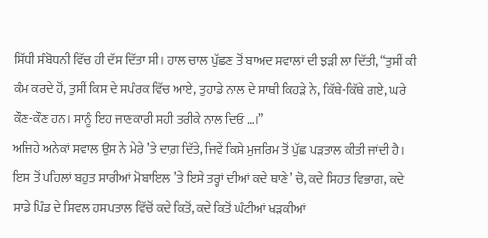ਸਿੱਧੀ ਸੰਬੋਧਨੀ ਵਿੱਚ ਹੀ ਦੱਸ ਦਿੱਤਾ ਸੀ। ਹਾਲ ਚਾਲ ਪੁੱਛਣ ਤੋਂ ਬਾਅਦ ਸਵਾਲਾਂ ਦੀ ਝੜੀ ਲਾ ਦਿੱਤੀ, “ਤੁਸੀਂ ਕੀ ਕੰਮ ਕਰਦੇ ਹੋਂ, ਤੁਸੀਂ ਕਿਸ ਦੇ ਸਪੰਰਕ ਵਿੱਚ ਆਏ, ਤੁਹਾਡੇ ਨਾਲ ਦੇ ਸਾਥੀ ਕਿਹੜੇ ਨੇ, ਕਿੱਥੇ-ਕਿੱਥੇ ਗਏ, ਘਰੇ ਕੌਣ-ਕੌਣ ਹਨ। ਸਾਨੂੰ ਇਹ ਜਾਣਕਾਰੀ ਸਹੀ ਤਰੀਕੇ ਨਾਲ ਦਿਓ …।”
ਅਜਿਹੇ ਅਨੇਕਾਂ ਸਵਾਲ ਉਸ ਨੇ ਮੇਰੇ ’ਤੇ ਦਾਗ਼ ਦਿੱਤੇ, ਜਿਵੇਂ ਕਿਸੇ ਮੁਜਰਿਮ ਤੋਂ ਪੁੱਛ ਪੜਤਾਲ ਕੀਤੀ ਜਾਂਦੀ ਹੈ। ਇਸ ਤੋਂ ਪਹਿਲਾਂ ਬਹੁਤ ਸਾਰੀਆਂ ਮੋਬਾਇਲ ’ਤੇ ਇਸੇ ਤਰ੍ਹਾਂ ਦੀਆਂ ਕਦੇ ਥਾਣੇ’ ਚੋ, ਕਦੇ ਸਿਹਤ ਵਿਭਾਗ, ਕਦੇ ਸਾਡੇ ਪਿੰਡ ਦੇ ਸਿਵਲ ਹਸਪਤਾਲ ਵਿੱਚੋਂ ਕਦੇ ਕਿਤੋਂ, ਕਦੇ ਕਿਤੋਂ ਘੰਟੀਆਂ ਖੜਕੀਆਂ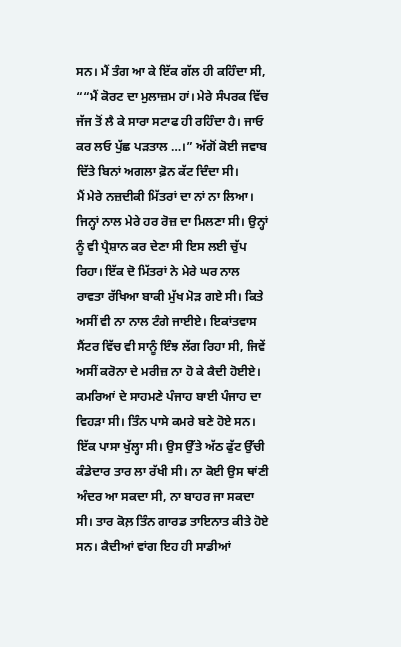ਸਨ। ਮੈਂ ਤੰਗ ਆ ਕੇ ਇੱਕ ਗੱਲ ਹੀ ਕਹਿੰਦਾ ਸੀ, ““ਮੈਂ ਕੋਰਟ ਦਾ ਮੁਲਾਜ਼ਮ ਹਾਂ। ਮੇਰੇ ਸੰਪਰਕ ਵਿੱਚ ਜੱਜ ਤੋਂ ਲੈ ਕੇ ਸਾਰਾ ਸਟਾਫ ਹੀ ਰਹਿੰਦਾ ਹੈ। ਜਾਓ ਕਰ ਲਓ ਪੁੱਛ ਪੜਤਾਲ …।” ਅੱਗੋਂ ਕੋਈ ਜਵਾਬ ਦਿੱਤੇ ਬਿਨਾਂ ਅਗਲਾ ਫ਼ੋਨ ਕੱਟ ਦਿੰਦਾ ਸੀ।
ਮੈਂ ਮੇਰੇ ਨਜ਼ਦੀਕੀ ਮਿੱਤਰਾਂ ਦਾ ਨਾਂ ਨਾ ਲਿਆ। ਜਿਨ੍ਹਾਂ ਨਾਲ ਮੇਰੇ ਹਰ ਰੋਜ਼ ਦਾ ਮਿਲਣਾ ਸੀ। ਉਨ੍ਹਾਂ ਨੂੰ ਵੀ ਪ੍ਰੈਸ਼ਾਨ ਕਰ ਦੇਣਾ ਸੀ ਇਸ ਲਈ ਚੁੱਪ ਰਿਹਾ। ਇੱਕ ਦੋ ਮਿੱਤਰਾਂ ਨੇ ਮੇਰੇ ਘਰ ਨਾਲ ਰਾਵਤਾ ਰੱਖਿਆ ਬਾਕੀ ਮੁੱਖ ਮੋੜ ਗਏ ਸੀ। ਕਿਤੇ ਅਸੀਂ ਵੀ ਨਾ ਨਾਲ ਟੰਗੇ ਜਾਈਏ। ਇਕਾਂਤਵਾਸ ਸੈਂਟਰ ਵਿੱਚ ਵੀ ਸਾਨੂੰ ਇੰਝ ਲੱਗ ਰਿਹਾ ਸੀ, ਜਿਵੇਂ ਅਸੀਂ ਕਰੋਨਾ ਦੇ ਮਰੀਜ਼ ਨਾ ਹੋ ਕੇ ਕੈਦੀ ਹੋਈਏ। ਕਮਰਿਆਂ ਦੇ ਸਾਹਮਣੇ ਪੰਜਾਹ ਬਾਈ ਪੰਜਾਹ ਦਾ ਵਿਹੜਾ ਸੀ। ਤਿੰਨ ਪਾਸੇ ਕਮਰੇ ਬਣੇ ਹੋਏ ਸਨ। ਇੱਕ ਪਾਸਾ ਖੁੱਲ੍ਹਾ ਸੀ। ਉਸ ਉੱਤੇ ਅੱਠ ਫੁੱਟ ਉੱਚੀ ਕੰਡੇਦਾਰ ਤਾਰ ਲਾ ਰੱਖੀ ਸੀ। ਨਾ ਕੋਈ ਉਸ ਥਾਂਣੀ ਅੰਦਰ ਆ ਸਕਦਾ ਸੀ, ਨਾ ਬਾਹਰ ਜਾ ਸਕਦਾ ਸੀ। ਤਾਰ ਕੋਲ਼ ਤਿੰਨ ਗਾਰਡ ਤਾਇਨਾਤ ਕੀਤੇ ਹੋਏ ਸਨ। ਕੈਦੀਆਂ ਵਾਂਗ ਇਹ ਹੀ ਸਾਡੀਆਂ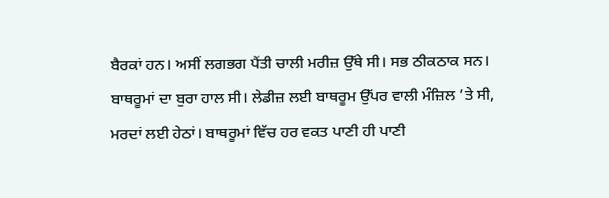ਬੈਰਕਾਂ ਹਨ। ਅਸੀਂ ਲਗਭਗ ਪੈਂਤੀ ਚਾਲੀ ਮਰੀਜ਼ ਉੱਥੇ ਸੀ। ਸਭ ਠੀਕਠਾਕ ਸਨ। ਬਾਥਰੂਮਾਂ ਦਾ ਬੁਰਾ ਹਾਲ ਸੀ। ਲੇਡੀਜ਼ ਲਈ ਬਾਥਰੂਮ ਉੱਪਰ ਵਾਲੀ ਮੰਜ਼ਿਲ ’ਤੇ ਸੀ, ਮਰਦਾਂ ਲਈ ਹੇਠਾਂ। ਬਾਥਰੂਮਾਂ ਵਿੱਚ ਹਰ ਵਕਤ ਪਾਣੀ ਹੀ ਪਾਣੀ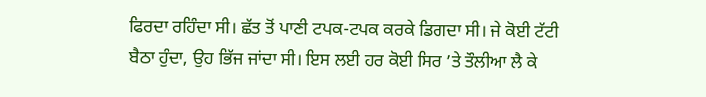ਫਿਰਦਾ ਰਹਿੰਦਾ ਸੀ। ਛੱਤ ਤੋਂ ਪਾਣੀ ਟਪਕ-ਟਪਕ ਕਰਕੇ ਡਿਗਦਾ ਸੀ। ਜੇ ਕੋਈ ਟੱਟੀ ਬੈਠਾ ਹੁੰਦਾ, ਉਹ ਭਿੱਜ ਜਾਂਦਾ ਸੀ। ਇਸ ਲਈ ਹਰ ਕੋਈ ਸਿਰ ’ਤੇ ਤੌਲੀਆ ਲੈ ਕੇ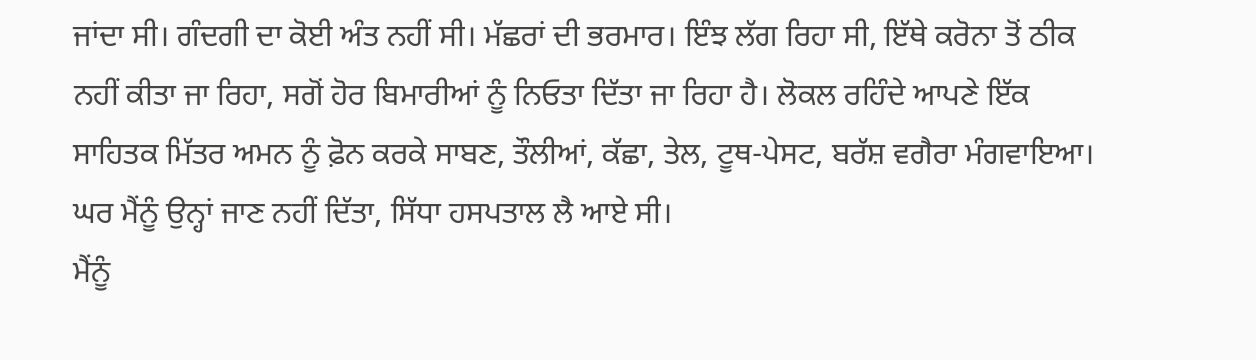ਜਾਂਦਾ ਸੀ। ਗੰਦਗੀ ਦਾ ਕੋਈ ਅੰਤ ਨਹੀਂ ਸੀ। ਮੱਛਰਾਂ ਦੀ ਭਰਮਾਰ। ਇੰਝ ਲੱਗ ਰਿਹਾ ਸੀ, ਇੱਥੇ ਕਰੋਨਾ ਤੋਂ ਠੀਕ ਨਹੀਂ ਕੀਤਾ ਜਾ ਰਿਹਾ, ਸਗੋਂ ਹੋਰ ਬਿਮਾਰੀਆਂ ਨੂੰ ਨਿਓਤਾ ਦਿੱਤਾ ਜਾ ਰਿਹਾ ਹੈ। ਲੋਕਲ ਰਹਿੰਦੇ ਆਪਣੇ ਇੱਕ ਸਾਹਿਤਕ ਮਿੱਤਰ ਅਮਨ ਨੂੰ ਫ਼ੋਨ ਕਰਕੇ ਸਾਬਣ, ਤੌਲੀਆਂ, ਕੱਛਾ, ਤੇਲ, ਟੂਥ-ਪੇਸਟ, ਬਰੱਸ਼ ਵਗੈਰਾ ਮੰਗਵਾਇਆ। ਘਰ ਮੈਂਨੂੰ ਉਨ੍ਹਾਂ ਜਾਣ ਨਹੀਂ ਦਿੱਤਾ, ਸਿੱਧਾ ਹਸਪਤਾਲ ਲੈ ਆਏ ਸੀ।
ਮੈਂਨੂੰ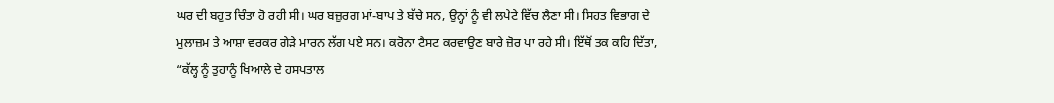ਘਰ ਦੀ ਬਹੁਤ ਚਿੰਤਾ ਹੋ ਰਹੀ ਸੀ। ਘਰ ਬਜ਼ੁਰਗ ਮਾਂ-ਬਾਪ ਤੇ ਬੱਚੇ ਸਨ, ਉਨ੍ਹਾਂ ਨੂੰ ਵੀ ਲਪੇਟੇ ਵਿੱਚ ਲੈਣਾ ਸੀ। ਸਿਹਤ ਵਿਭਾਗ ਦੇ ਮੁਲਾਜ਼ਮ ਤੇ ਆਸ਼ਾ ਵਰਕਰ ਗੇੜੇ ਮਾਰਨ ਲੱਗ ਪਏ ਸਨ। ਕਰੋਨਾ ਟੈਸਟ ਕਰਵਾਉਣ ਬਾਰੇ ਜ਼ੋਰ ਪਾ ਰਹੇ ਸੀ। ਇੱਥੋਂ ਤਕ ਕਹਿ ਦਿੱਤਾ, “ਕੱਲ੍ਹ ਨੂੰ ਤੁਹਾਨੂੰ ਖਿਆਲੇ ਦੇ ਹਸਪਤਾਲ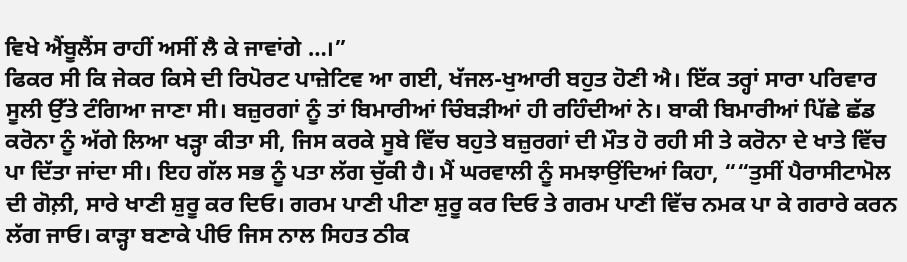ਵਿਖੇ ਐਂਬੂਲੈਂਸ ਰਾਹੀਂ ਅਸੀਂ ਲੈ ਕੇ ਜਾਵਾਂਗੇ …।”
ਫਿਕਰ ਸੀ ਕਿ ਜੇਕਰ ਕਿਸੇ ਦੀ ਰਿਪੋਰਟ ਪਾਜ਼ੇਟਿਵ ਆ ਗਈ, ਖੱਜਲ-ਖੁਆਰੀ ਬਹੁਤ ਹੋਣੀ ਐ। ਇੱਕ ਤਰ੍ਹਾਂ ਸਾਰਾ ਪਰਿਵਾਰ ਸੂਲੀ ਉੱਤੇ ਟੰਗਿਆ ਜਾਣਾ ਸੀ। ਬਜ਼ੁਰਗਾਂ ਨੂੰ ਤਾਂ ਬਿਮਾਰੀਆਂ ਚਿੰਬੜੀਆਂ ਹੀ ਰਹਿੰਦੀਆਂ ਨੇ। ਬਾਕੀ ਬਿਮਾਰੀਆਂ ਪਿੱਛੇ ਛੱਡ ਕਰੋਨਾ ਨੂੰ ਅੱਗੇ ਲਿਆ ਖੜ੍ਹਾ ਕੀਤਾ ਸੀ, ਜਿਸ ਕਰਕੇ ਸੂਬੇ ਵਿੱਚ ਬਹੁਤੇ ਬਜ਼ੁਰਗਾਂ ਦੀ ਮੌਤ ਹੋ ਰਹੀ ਸੀ ਤੇ ਕਰੋਨਾ ਦੇ ਖਾਤੇ ਵਿੱਚ ਪਾ ਦਿੱਤਾ ਜਾਂਦਾ ਸੀ। ਇਹ ਗੱਲ ਸਭ ਨੂੰ ਪਤਾ ਲੱਗ ਚੁੱਕੀ ਹੈ। ਮੈਂ ਘਰਵਾਲੀ ਨੂੰ ਸਮਝਾਉਂਦਿਆਂ ਕਿਹਾ, ““ਤੁਸੀਂ ਪੈਰਾਸੀਟਾਮੋਲ ਦੀ ਗੋਲ਼ੀ, ਸਾਰੇ ਖਾਣੀ ਸ਼ੁਰੂ ਕਰ ਦਿਓ। ਗਰਮ ਪਾਣੀ ਪੀਣਾ ਸ਼ੁਰੂ ਕਰ ਦਿਓ ਤੇ ਗਰਮ ਪਾਣੀ ਵਿੱਚ ਨਮਕ ਪਾ ਕੇ ਗਰਾਰੇ ਕਰਨ ਲੱਗ ਜਾਓ। ਕਾੜ੍ਹਾ ਬਣਾਕੇ ਪੀਓ ਜਿਸ ਨਾਲ ਸਿਹਤ ਠੀਕ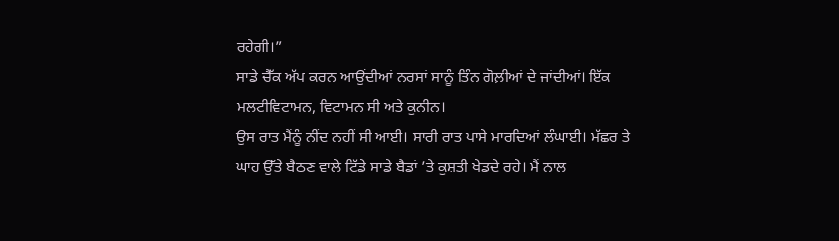ਰਹੇਗੀ।”
ਸਾਡੇ ਚੈੱਕ ਅੱਪ ਕਰਨ ਆਉਂਦੀਆਂ ਨਰਸਾਂ ਸਾਨੂੰ ਤਿੰਨ ਗੋਲ਼ੀਆਂ ਦੇ ਜਾਂਦੀਆਂ। ਇੱਕ ਮਲਟੀਵਿਟਾਮਨ, ਵਿਟਾਮਨ ਸੀ ਅਤੇ ਕੁਨੀਨ।
ਉਸ ਰਾਤ ਮੈਂਨੂੰ ਨੀਂਦ ਨਹੀਂ ਸੀ ਆਈ। ਸਾਰੀ ਰਾਤ ਪਾਸੇ ਮਾਰਦਿਆਂ ਲੰਘਾਈ। ਮੱਛਰ ਤੇ ਘਾਹ ਉੱਤੇ ਬੈਠਣ ਵਾਲੇ ਟਿੱਡੇ ਸਾਡੇ ਬੈਡਾਂ ’ਤੇ ਕੁਸ਼ਤੀ ਖੇਡਦੇ ਰਹੇ। ਮੈਂ ਨਾਲ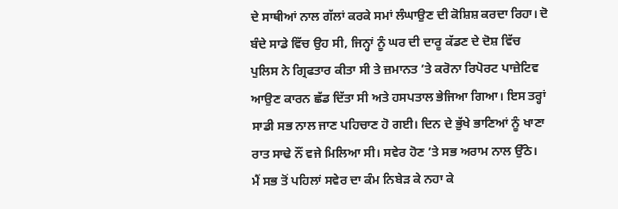ਦੇ ਸਾਥੀਆਂ ਨਾਲ ਗੱਲਾਂ ਕਰਕੇ ਸਮਾਂ ਲੰਘਾਉਣ ਦੀ ਕੋਸ਼ਿਸ਼ ਕਰਦਾ ਰਿਹਾ। ਦੋ ਬੰਦੇ ਸਾਡੇ ਵਿੱਚ ਉਹ ਸੀ, ਜਿਨ੍ਹਾਂ ਨੂੰ ਘਰ ਦੀ ਦਾਰੂ ਕੱਡਣ ਦੇ ਦੋਸ਼ ਵਿੱਚ ਪੁਲਿਸ ਨੇ ਗ੍ਰਿਫਤਾਰ ਕੀਤਾ ਸੀ ਤੇ ਜ਼ਮਾਨਤ ’ਤੇ ਕਰੋਨਾ ਰਿਪੋਰਟ ਪਾਜ਼ੇਟਿਵ ਆਉਣ ਕਾਰਨ ਛੱਡ ਦਿੱਤਾ ਸੀ ਅਤੇ ਹਸਪਤਾਲ ਭੇਜਿਆ ਗਿਆ। ਇਸ ਤਰ੍ਹਾਂ ਸਾਡੀ ਸਭ ਨਾਲ ਜਾਣ ਪਹਿਚਾਣ ਹੋ ਗਈ। ਦਿਨ ਦੇ ਭੁੱਖੇ ਭਾਣਿਆਂ ਨੂੰ ਖਾਣਾ ਰਾਤ ਸਾਢੇ ਨੌਂ ਵਜੇ ਮਿਲਿਆ ਸੀ। ਸਵੇਰ ਹੋਣ ’ਤੇ ਸਭ ਅਰਾਮ ਨਾਲ ਉੱਠੇ।
ਮੈਂ ਸਭ ਤੋਂ ਪਹਿਲਾਂ ਸਵੇਰ ਦਾ ਕੰਮ ਨਿਬੇੜ ਕੇ ਨਹਾ ਕੇ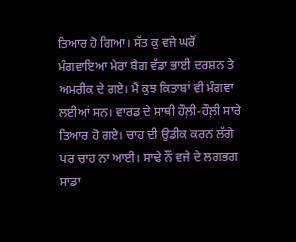ਤਿਆਰ ਹੋ ਗਿਆ। ਸੱਤ ਕੁ ਵਜੇ ਘਰੋਂ ਮੰਗਵਾਇਆ ਮੇਰਾ ਬੈਗ ਵੱਡਾ ਭਾਈ ਦਰਸ਼ਨ ਤੇ ਅਮਰੀਕ ਦੇ ਗਏ। ਮੈਂ ਕੁਝ ਕਿਤਾਬਾਂ ਵੀ ਮੰਗਵਾ ਲਈਆਂ ਸਨ। ਵਾਰਡ ਦੇ ਸਾਥੀ ਹੌਲ਼ੀ-ਹੌਲ਼ੀ ਸਾਰੇ ਤਿਆਰ ਹੋ ਗਏ। ਚਾਹ ਦੀ ਉਡੀਕ ਕਰਨ ਲੱਗੇ ਪਰ ਚਾਹ ਨਾ ਆਈ। ਸਾਢੇ ਨੌਂ ਵਜੇ ਦੇ ਲਗਭਗ ਸਾਡਾ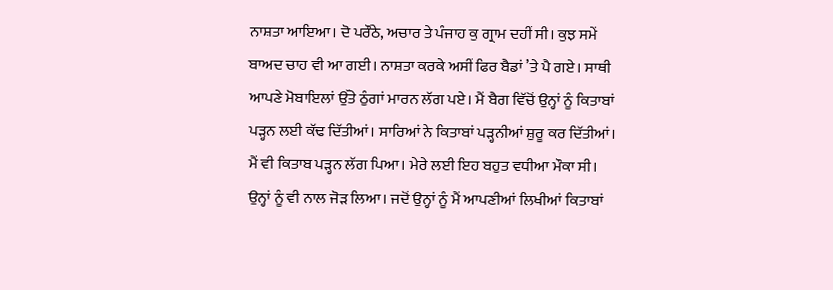ਨਾਸ਼ਤਾ ਆਇਆ। ਦੋ ਪਰੌਂਠੇ, ਅਚਾਰ ਤੇ ਪੰਜਾਹ ਕੁ ਗ੍ਰਾਮ ਦਹੀਂ ਸੀ। ਕੁਝ ਸਮੇਂ ਬਾਅਦ ਚਾਹ ਵੀ ਆ ਗਈ। ਨਾਸ਼ਤਾ ਕਰਕੇ ਅਸੀਂ ਫਿਰ ਬੈਡਾਂ ’ਤੇ ਪੈ ਗਏ। ਸਾਥੀ ਆਪਣੇ ਮੋਬਾਇਲਾਂ ਉੱਤੇ ਠੁੰਗਾਂ ਮਾਰਨ ਲੱਗ ਪਏ। ਮੈਂ ਬੈਗ ਵਿੱਚੋਂ ਉਨ੍ਹਾਂ ਨੂੰ ਕਿਤਾਬਾਂ ਪੜ੍ਹਨ ਲਈ ਕੱਢ ਦਿੱਤੀਆਂ। ਸਾਰਿਆਂ ਨੇ ਕਿਤਾਬਾਂ ਪੜ੍ਹਨੀਆਂ ਸ਼ੁਰੂ ਕਰ ਦਿੱਤੀਆਂ। ਮੈਂ ਵੀ ਕਿਤਾਬ ਪੜ੍ਹਨ ਲੱਗ ਪਿਆ। ਮੇਰੇ ਲਈ ਇਹ ਬਹੁਤ ਵਧੀਆ ਮੌਕਾ ਸੀ। ਉਨ੍ਹਾਂ ਨੂੰ ਵੀ ਨਾਲ ਜੋੜ ਲਿਆ। ਜਦੋਂ ਉਨ੍ਹਾਂ ਨੂੰ ਮੈਂ ਆਪਣੀਆਂ ਲਿਖੀਆਂ ਕਿਤਾਬਾਂ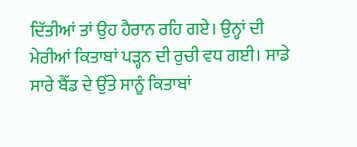ਦਿੱਤੀਆਂ ਤਾਂ ਉਹ ਹੈਰਾਨ ਰਹਿ ਗਏ। ਉਨ੍ਹਾਂ ਦੀ ਮੇਰੀਆਂ ਕਿਤਾਬਾਂ ਪੜ੍ਹਨ ਦੀ ਰੁਚੀ ਵਧ ਗਈ। ਸਾਡੇ ਸਾਰੇ ਬੈੱਡ ਦੇ ਉੱਤੇ ਸਾਨੂੰ ਕਿਤਾਬਾਂ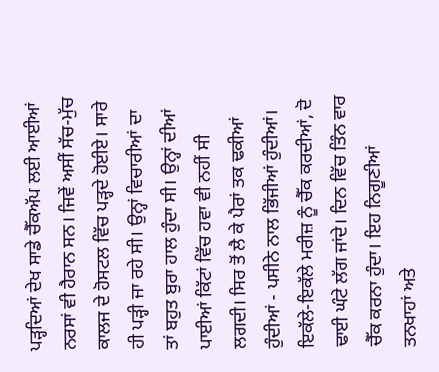ਪੜ੍ਹਦਿਆਂ ਦੇਖ ਸਾਡੇ ਚੈੱਕਅੱਪ ਲਈ ਆਈਆਂ ਨਰਸਾਂ ਵੀ ਹੈਰਾਨ ਸਨ। ਜਿਵੇਂ ਅਸੀਂ ਸੱਚ-ਮੁੱਚ ਕਾਲਜ ਦੇ ਹੋਸਟਲ ਵਿੱਚ ਪੜ੍ਹਦੇ ਹੋਈਏ। ਸਾਰੇ ਹੀ ਪੜ੍ਹੀ ਜਾ ਰਹੇ ਸੀ। ਉਨ੍ਹਾਂ ਵਿਚਾਰੀਆਂ ਦਾ ਤਾਂ ਬਹੁਤ ਬੁਰਾ ਹਾਲ ਹੁੰਦਾ ਸੀ। ਉਨ੍ਹਾਂ ਦੀਆਂ ਪਾਈਆਂ ਕਿੱਟਾਂ ਵਿੱਚ ਹਵਾ ਵੀ ਨਹੀਂ ਸੀ ਲਗਦੀ। ਸਿਰ ਤੋਂ ਲੈ ਕੇ ਪੈਰਾਂ ਤਕ ਢਕੀਆਂ ਹੁੰਦੀਆਂ - ਪਸੀਨੇ ਨਾਲ ਭਿੱਜੀਆਂ ਹੁੰਦੀਆਂ। ਇਕੱਲੇ-ਇਕੱਲੇ ਮਰੀਜ਼ ਨੂੰ ਚੈੱਕ ਕਰਦੀਆਂ, ਦੋ ਢਾਈ ਘੰਟੇ ਲੱਗ ਜਾਂਦੇ। ਦਿਨ ਵਿੱਚ ਤਿੰਨ ਵਾਰ ਚੈੱਕ ਕਰਨਾ ਹੁੰਦਾ। ਇਹ ਨਿਗੂਣੀਆਂ ਤਨਖਾਹਾਂ ਅਤੇ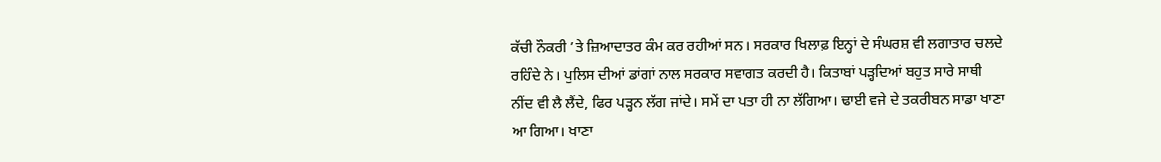ਕੱਚੀ ਨੌਕਰੀ ’ਤੇ ਜ਼ਿਆਦਾਤਰ ਕੰਮ ਕਰ ਰਹੀਆਂ ਸਨ। ਸਰਕਾਰ ਖਿਲਾਫ਼ ਇਨ੍ਹਾਂ ਦੇ ਸੰਘਰਸ਼ ਵੀ ਲਗਾਤਾਰ ਚਲਦੇ ਰਹਿੰਦੇ ਨੇ। ਪੁਲਿਸ ਦੀਆਂ ਡਾਂਗਾਂ ਨਾਲ ਸਰਕਾਰ ਸਵਾਗਤ ਕਰਦੀ ਹੈ। ਕਿਤਾਬਾਂ ਪੜ੍ਹਦਿਆਂ ਬਹੁਤ ਸਾਰੇ ਸਾਥੀ ਨੀਂਦ ਵੀ ਲੈ ਲੈਂਦੇ, ਫਿਰ ਪੜ੍ਹਨ ਲੱਗ ਜਾਂਦੇ। ਸਮੇਂ ਦਾ ਪਤਾ ਹੀ ਨਾ ਲੱਗਿਆ। ਢਾਈ ਵਜੇ ਦੇ ਤਕਰੀਬਨ ਸਾਡਾ ਖਾਣਾ ਆ ਗਿਆ। ਖਾਣਾ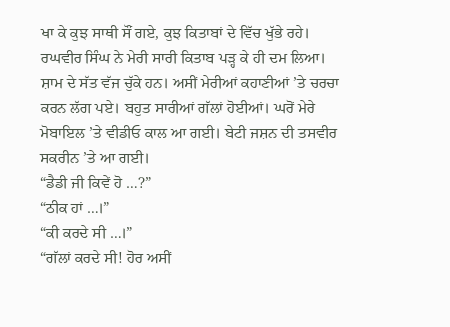ਖਾ ਕੇ ਕੁਝ ਸਾਥੀ ਸੌਂ ਗਏ, ਕੁਝ ਕਿਤਾਬਾਂ ਦੇ ਵਿੱਚ ਖੁੱਭੇ ਰਹੇ। ਰਘਵੀਰ ਸਿੰਘ ਨੇ ਮੇਰੀ ਸਾਰੀ ਕਿਤਾਬ ਪੜ੍ਹ ਕੇ ਹੀ ਦਮ ਲਿਆ। ਸ਼ਾਮ ਦੇ ਸੱਤ ਵੱਜ ਚੁੱਕੇ ਹਨ। ਅਸੀਂ ਮੇਰੀਆਂ ਕਹਾਣੀਆਂ ’ਤੇ ਚਰਚਾ ਕਰਨ ਲੱਗ ਪਏ। ਬਹੁਤ ਸਾਰੀਆਂ ਗੱਲਾਂ ਹੋਈਆਂ। ਘਰੋਂ ਮੇਰੇ ਮੋਬਾਇਲ ’ਤੇ ਵੀਡੀਓ ਕਾਲ ਆ ਗਈ। ਬੇਟੀ ਜਸ਼ਨ ਦੀ ਤਸਵੀਰ ਸਕਰੀਨ ’ਤੇ ਆ ਗਈ।
“ਡੈਡੀ ਜੀ ਕਿਵੇਂ ਹੋ …?”
“ਠੀਕ ਹਾਂ …।”
“ਕੀ ਕਰਦੇ ਸੀ …।”
“ਗੱਲਾਂ ਕਰਦੇ ਸੀ! ਹੋਰ ਅਸੀਂ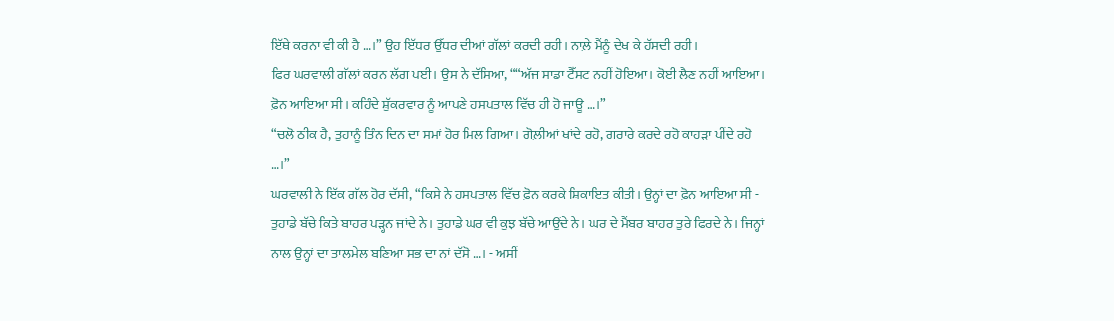ਇੱਥੇ ਕਰਨਾ ਵੀ ਕੀ ਹੈ …।” ਉਹ ਇੱਧਰ ਉੱਧਰ ਦੀਆਂ ਗੱਲਾਂ ਕਰਦੀ ਰਹੀ। ਨਾਲ਼ੇ ਮੈਂਨੂੰ ਦੇਖ ਕੇ ਹੱਸਦੀ ਰਹੀ।
ਫਿਰ ਘਰਵਾਲੀ ਗੱਲਾਂ ਕਰਨ ਲੱਗ ਪਈ। ਉਸ ਨੇ ਦੱਸਿਆ, ““ਅੱਜ ਸਾਡਾ ਟੈੱਸਟ ਨਹੀਂ ਹੋਇਆ। ਕੋਈ ਲੈਣ ਨਹੀਂ ਆਇਆ। ਫ਼ੋਨ ਆਇਆ ਸੀ। ਕਹਿੰਦੇ ਸ਼ੁੱਕਰਵਾਰ ਨੂੰ ਆਪਣੇ ਹਸਪਤਾਲ ਵਿੱਚ ਹੀ ਹੋ ਜਾਊ …।”
“ਚਲੋ ਠੀਕ ਹੈ, ਤੁਹਾਨੂੰ ਤਿੰਨ ਦਿਨ ਦਾ ਸਮਾਂ ਹੋਰ ਮਿਲ ਗਿਆ। ਗੋਲ਼ੀਆਂ ਖਾਂਦੇ ਰਹੋ, ਗਰਾਰੇ ਕਰਦੇ ਰਹੋ ਕਾਹੜਾ ਪੀਂਦੇ ਰਹੋ …।”
ਘਰਵਾਲੀ ਨੇ ਇੱਕ ਗੱਲ ਹੋਰ ਦੱਸੀ, “ਕਿਸੇ ਨੇ ਹਸਪਤਾਲ ਵਿੱਚ ਫ਼ੋਨ ਕਰਕੇ ਸ਼ਿਕਾਇਤ ਕੀਤੀ। ਉਨ੍ਹਾਂ ਦਾ ਫ਼ੋਨ ਆਇਆ ਸੀ - ਤੁਹਾਡੇ ਬੱਚੇ ਕਿਤੇ ਬਾਹਰ ਪੜ੍ਹਨ ਜਾਂਦੇ ਨੇ। ਤੁਹਾਡੇ ਘਰ ਵੀ ਕੁਝ ਬੱਚੇ ਆਉਂਦੇ ਨੇ। ਘਰ ਦੇ ਮੈਂਬਰ ਬਾਹਰ ਤੁਰੇ ਫਿਰਦੇ ਨੇ। ਜਿਨ੍ਹਾਂ ਨਾਲ ਉਨ੍ਹਾਂ ਦਾ ਤਾਲਮੇਲ ਬਣਿਆ ਸਭ ਦਾ ਨਾਂ ਦੱਸੋ …। - ਅਸੀਂ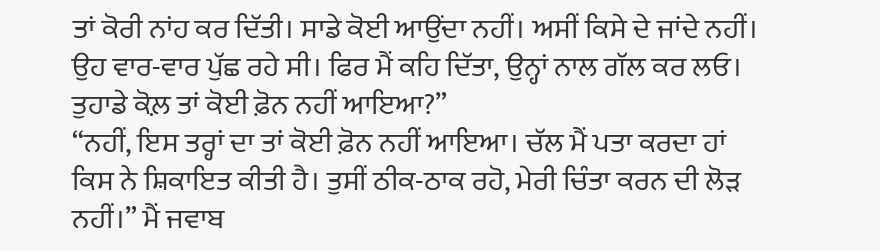ਤਾਂ ਕੋਰੀ ਨਾਂਹ ਕਰ ਦਿੱਤੀ। ਸਾਡੇ ਕੋਈ ਆਉਂਦਾ ਨਹੀਂ। ਅਸੀਂ ਕਿਸੇ ਦੇ ਜਾਂਦੇ ਨਹੀਂ। ਉਹ ਵਾਰ-ਵਾਰ ਪੁੱਛ ਰਹੇ ਸੀ। ਫਿਰ ਮੈਂ ਕਹਿ ਦਿੱਤਾ, ਉਨ੍ਹਾਂ ਨਾਲ ਗੱਲ ਕਰ ਲਓ। ਤੁਹਾਡੇ ਕੋਲ਼ ਤਾਂ ਕੋਈ ਫ਼ੋਨ ਨਹੀਂ ਆਇਆ?”
“ਨਹੀਂ, ਇਸ ਤਰ੍ਹਾਂ ਦਾ ਤਾਂ ਕੋਈ ਫ਼ੋਨ ਨਹੀਂ ਆਇਆ। ਚੱਲ ਮੈਂ ਪਤਾ ਕਰਦਾ ਹਾਂ ਕਿਸ ਨੇ ਸ਼ਿਕਾਇਤ ਕੀਤੀ ਹੈ। ਤੁਸੀਂ ਠੀਕ-ਠਾਕ ਰਹੋ, ਮੇਰੀ ਚਿੰਤਾ ਕਰਨ ਦੀ ਲੋੜ ਨਹੀਂ।” ਮੈਂ ਜਵਾਬ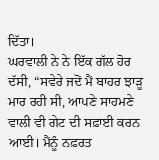ਦਿੱਤਾ।
ਘਰਵਾਲੀ ਨੇ ਨੇ ਇੱਕ ਗੱਲ ਹੋਰ ਦੱਸੀ, “ਸਵੇਰੇ ਜਦੋਂ ਮੈਂ ਬਾਹਰ ਝਾੜੂ ਮਾਰ ਰਹੀ ਸੀ, ਆਪਣੇ ਸਾਹਮਣੇ ਵਾਲੀ ਵੀ ਗੇਟ ਦੀ ਸਫ਼ਾਈ ਕਰਨ ਆਈ। ਮੈਂਨੂੰ ਨਫ਼ਰਤ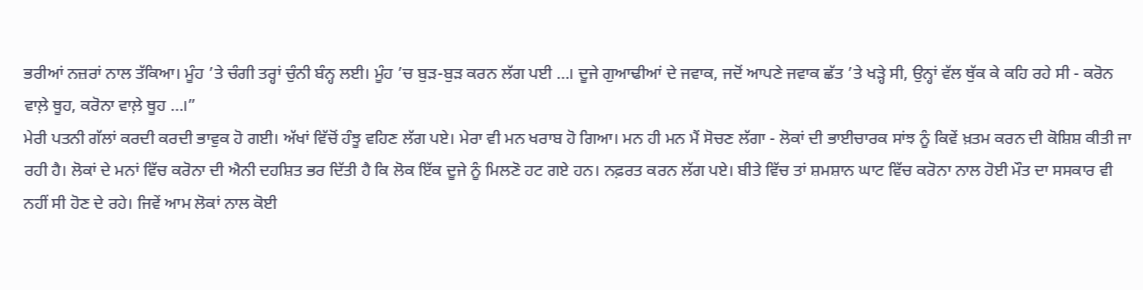ਭਰੀਆਂ ਨਜ਼ਰਾਂ ਨਾਲ ਤੱਕਿਆ। ਮੂੰਹ ’ਤੇ ਚੰਗੀ ਤਰ੍ਹਾਂ ਚੁੰਨੀ ਬੰਨ੍ਹ ਲਈ। ਮੂੰਹ ’ਚ ਬੁੜ-ਬੁੜ ਕਰਨ ਲੱਗ ਪਈ …। ਦੂਜੇ ਗੁਆਢੀਆਂ ਦੇ ਜਵਾਕ, ਜਦੋਂ ਆਪਣੇ ਜਵਾਕ ਛੱਤ ’ਤੇ ਖੜ੍ਹੇ ਸੀ, ਉਨ੍ਹਾਂ ਵੱਲ ਥੁੱਕ ਕੇ ਕਹਿ ਰਹੇ ਸੀ - ਕਰੋਨ ਵਾਲ਼ੇ ਥੂਹ, ਕਰੋਨਾ ਵਾਲ਼ੇ ਥੂਹ …।”
ਮੇਰੀ ਪਤਨੀ ਗੱਲਾਂ ਕਰਦੀ ਕਰਦੀ ਭਾਵੁਕ ਹੋ ਗਈ। ਅੱਖਾਂ ਵਿੱਚੋਂ ਹੰਝੂ ਵਹਿਣ ਲੱਗ ਪਏ। ਮੇਰਾ ਵੀ ਮਨ ਖਰਾਬ ਹੋ ਗਿਆ। ਮਨ ਹੀ ਮਨ ਮੈਂ ਸੋਚਣ ਲੱਗਾ - ਲੋਕਾਂ ਦੀ ਭਾਈਚਾਰਕ ਸਾਂਝ ਨੂੰ ਕਿਵੇਂ ਖ਼ਤਮ ਕਰਨ ਦੀ ਕੋਸ਼ਿਸ਼ ਕੀਤੀ ਜਾ ਰਹੀ ਹੈ। ਲੋਕਾਂ ਦੇ ਮਨਾਂ ਵਿੱਚ ਕਰੋਨਾ ਦੀ ਐਨੀ ਦਹਸ਼ਿਤ ਭਰ ਦਿੱਤੀ ਹੈ ਕਿ ਲੋਕ ਇੱਕ ਦੂਜੇ ਨੂੰ ਮਿਲਣੋ ਹਟ ਗਏ ਹਨ। ਨਫ਼ਰਤ ਕਰਨ ਲੱਗ ਪਏ। ਬੀਤੇ ਵਿੱਚ ਤਾਂ ਸ਼ਮਸ਼ਾਨ ਘਾਟ ਵਿੱਚ ਕਰੋਨਾ ਨਾਲ ਹੋਈ ਮੌਤ ਦਾ ਸਸਕਾਰ ਵੀ ਨਹੀਂ ਸੀ ਹੋਣ ਦੇ ਰਹੇ। ਜਿਵੇਂ ਆਮ ਲੋਕਾਂ ਨਾਲ ਕੋਈ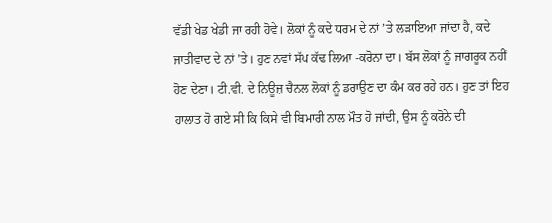ਵੱਡੀ ਖੇਡ ਖੇਡੀ ਜਾ ਰਹੀ ਹੋਵੇ। ਲੋਕਾਂ ਨੂੰ ਕਦੇ ਧਰਮ ਦੇ ਨਾਂ ’ਤੇ ਲੜਾਇਆ ਜਾਂਦਾ ਹੈ, ਕਦੇ ਜਾਤੀਵਾਦ ਦੇ ਨਾਂ ’ਤੇ। ਹੁਣ ਨਵਾਂ ਸੱਪ ਕੱਢ ਲਿਆ -ਕਰੋਨਾ ਦਾ। ਬੱਸ ਲੋਕਾਂ ਨੂੰ ਜਾਗਰੂਕ ਨਹੀਂ ਹੋਣ ਦੇਣਾ। ਟੀ.ਵੀ. ਦੇ ਨਿਊਜ਼ ਚੈਨਲ ਲੋਕਾਂ ਨੂੰ ਡਰਾਉਣ ਦਾ ਕੰਮ ਕਰ ਰਹੇ ਹਨ। ਹੁਣ ਤਾਂ ਇਹ ਹਾਲਾਤ ਹੋ ਗਏ ਸੀ ਕਿ ਕਿਸੇ ਵੀ ਬਿਮਾਰੀ ਨਾਲ ਮੌਤ ਹੋ ਜਾਂਦੀ, ਉਸ ਨੂੰ ਕਰੋਨੇ ਦੀ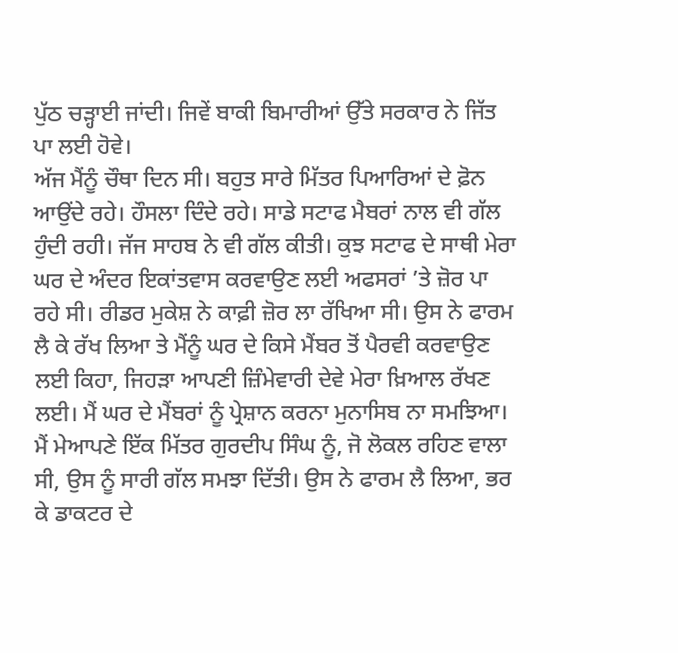ਪੁੱਠ ਚੜ੍ਹਾਈ ਜਾਂਦੀ। ਜਿਵੇਂ ਬਾਕੀ ਬਿਮਾਰੀਆਂ ਉੱਤੇ ਸਰਕਾਰ ਨੇ ਜਿੱਤ ਪਾ ਲਈ ਹੋਵੇ।
ਅੱਜ ਮੈਂਨੂੰ ਚੌਥਾ ਦਿਨ ਸੀ। ਬਹੁਤ ਸਾਰੇ ਮਿੱਤਰ ਪਿਆਰਿਆਂ ਦੇ ਫ਼ੋਨ ਆਉਂਦੇ ਰਹੇ। ਹੌਸਲਾ ਦਿੰਦੇ ਰਹੇ। ਸਾਡੇ ਸਟਾਫ ਮੈਬਰਾਂ ਨਾਲ ਵੀ ਗੱਲ ਹੁੰਦੀ ਰਹੀ। ਜੱਜ ਸਾਹਬ ਨੇ ਵੀ ਗੱਲ ਕੀਤੀ। ਕੁਝ ਸਟਾਫ ਦੇ ਸਾਥੀ ਮੇਰਾ ਘਰ ਦੇ ਅੰਦਰ ਇਕਾਂਤਵਾਸ ਕਰਵਾਉਣ ਲਈ ਅਫਸਰਾਂ ’ਤੇ ਜ਼ੋਰ ਪਾ ਰਹੇ ਸੀ। ਰੀਡਰ ਮੁਕੇਸ਼ ਨੇ ਕਾਫ਼ੀ ਜ਼ੋਰ ਲਾ ਰੱਖਿਆ ਸੀ। ਉਸ ਨੇ ਫਾਰਮ ਲੈ ਕੇ ਰੱਖ ਲਿਆ ਤੇ ਮੈਂਨੂੰ ਘਰ ਦੇ ਕਿਸੇ ਮੈਂਬਰ ਤੋਂ ਪੈਰਵੀ ਕਰਵਾਉਣ ਲਈ ਕਿਹਾ, ਜਿਹੜਾ ਆਪਣੀ ਜ਼ਿੰਮੇਵਾਰੀ ਦੇਵੇ ਮੇਰਾ ਖ਼ਿਆਲ ਰੱਖਣ ਲਈ। ਮੈਂ ਘਰ ਦੇ ਮੈਂਬਰਾਂ ਨੂੰ ਪ੍ਰੇਸ਼ਾਨ ਕਰਨਾ ਮੁਨਾਸਿਬ ਨਾ ਸਮਝਿਆ। ਮੈਂ ਮੇਆਪਣੇ ਇੱਕ ਮਿੱਤਰ ਗੁਰਦੀਪ ਸਿੰਘ ਨੂੰ, ਜੋ ਲੋਕਲ ਰਹਿਣ ਵਾਲਾ ਸੀ, ਉਸ ਨੂੰ ਸਾਰੀ ਗੱਲ ਸਮਝਾ ਦਿੱਤੀ। ਉਸ ਨੇ ਫਾਰਮ ਲੈ ਲਿਆ, ਭਰ ਕੇ ਡਾਕਟਰ ਦੇ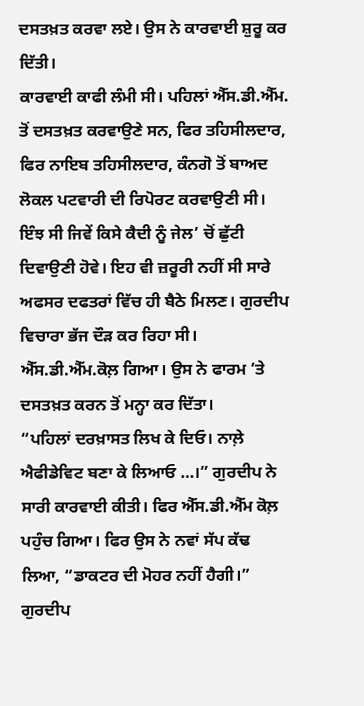ਦਸਤਖ਼ਤ ਕਰਵਾ ਲਏ। ਉਸ ਨੇ ਕਾਰਵਾਈ ਸ਼ੁਰੂ ਕਰ ਦਿੱਤੀ।
ਕਾਰਵਾਈ ਕਾਫੀ ਲੰਮੀ ਸੀ। ਪਹਿਲਾਂ ਐੱਸ.ਡੀ.ਐੱਮ. ਤੋਂ ਦਸਤਖ਼ਤ ਕਰਵਾਉਣੇ ਸਨ, ਫਿਰ ਤਹਿਸੀਲਦਾਰ, ਫਿਰ ਨਾਇਬ ਤਹਿਸੀਲਦਾਰ, ਕੰਨਗੋ ਤੋਂ ਬਾਅਦ ਲੋਕਲ ਪਟਵਾਰੀ ਦੀ ਰਿਪੋਰਟ ਕਰਵਾਉਣੀ ਸੀ। ਇੰਝ ਸੀ ਜਿਵੇਂ ਕਿਸੇ ਕੈਦੀ ਨੂੰ ਜੇਲ’ ਚੋਂ ਛੁੱਟੀ ਦਿਵਾਉਣੀ ਹੋਵੇ। ਇਹ ਵੀ ਜ਼ਰੂਰੀ ਨਹੀਂ ਸੀ ਸਾਰੇ ਅਫਸਰ ਦਫਤਰਾਂ ਵਿੱਚ ਹੀ ਬੈਠੇ ਮਿਲਣ। ਗੁਰਦੀਪ ਵਿਚਾਰਾ ਭੱਜ ਦੌੜ ਕਰ ਰਿਹਾ ਸੀ। ਐੱਸ.ਡੀ.ਐੱਮ.ਕੋਲ਼ ਗਿਆ। ਉਸ ਨੇ ਫਾਰਮ ’ਤੇ ਦਸਤਖ਼ਤ ਕਰਨ ਤੋਂ ਮਨ੍ਹਾ ਕਰ ਦਿੱਤਾ।
“ਪਹਿਲਾਂ ਦਰਖ਼ਾਸਤ ਲਿਖ ਕੇ ਦਿਓ। ਨਾਲ਼ੇ ਐਫੀਡੇਵਿਟ ਬਣਾ ਕੇ ਲਿਆਓ …।” ਗੁਰਦੀਪ ਨੇ ਸਾਰੀ ਕਾਰਵਾਈ ਕੀਤੀ। ਫਿਰ ਐੱਸ.ਡੀ.ਐੱਮ ਕੋਲ਼ ਪਹੁੰਚ ਗਿਆ। ਫਿਰ ਉਸ ਨੇ ਨਵਾਂ ਸੱਪ ਕੱਢ ਲਿਆ, “ਡਾਕਟਰ ਦੀ ਮੋਹਰ ਨਹੀਂ ਹੈਗੀ।”
ਗੁਰਦੀਪ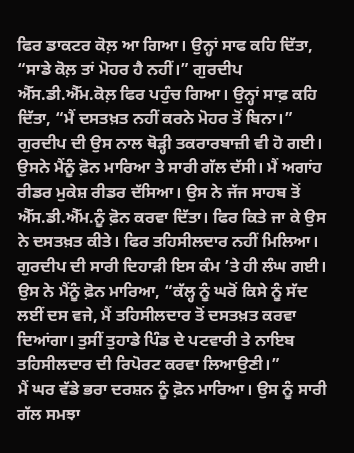ਫਿਰ ਡਾਕਟਰ ਕੋਲ਼ ਆ ਗਿਆ। ਉਨ੍ਹਾਂ ਸਾਫ ਕਹਿ ਦਿੱਤਾ, “ਸਾਡੇ ਕੋਲ਼ ਤਾਂ ਮੋਹਰ ਹੈ ਨਹੀਂ।” ਗੁਰਦੀਪ ਐੱਸ.ਡੀ.ਐੱਮ.ਕੋਲ਼ ਫਿਰ ਪਹੁੰਚ ਗਿਆ। ਉਨ੍ਹਾਂ ਸਾਫ਼ ਕਹਿ ਦਿੱਤਾ, “ਮੈਂ ਦਸਤਖ਼ਤ ਨਹੀਂ ਕਰਨੇ ਮੋਹਰ ਤੋਂ ਬਿਨਾ।”
ਗੁਰਦੀਪ ਦੀ ਉਸ ਨਾਲ ਥੋੜ੍ਹੀ ਤਕਰਾਰਬਾਜ਼ੀ ਵੀ ਹੋ ਗਈ। ਉਸਨੇ ਮੈਂਨੂੰ ਫ਼ੋਨ ਮਾਰਿਆ ਤੇ ਸਾਰੀ ਗੱਲ ਦੱਸੀ। ਮੈਂ ਅਗਾਂਹ ਰੀਡਰ ਮੁਕੇਸ਼ ਰੀਡਰ ਦੱਸਿਆ। ਉਸ ਨੇ ਜੱਜ ਸਾਹਬ ਤੋਂ ਐੱਸ.ਡੀ.ਐੱਮ.ਨੂੰ ਫ਼ੋਨ ਕਰਵਾ ਦਿੱਤਾ। ਫਿਰ ਕਿਤੇ ਜਾ ਕੇ ਉਸ ਨੇ ਦਸਤਖ਼ਤ ਕੀਤੇ। ਫਿਰ ਤਹਿਸੀਲਦਾਰ ਨਹੀਂ ਮਿਲਿਆ। ਗੁਰਦੀਪ ਦੀ ਸਾਰੀ ਦਿਹਾੜੀ ਇਸ ਕੰਮ ’ਤੇ ਹੀ ਲੰਘ ਗਈ। ਉਸ ਨੇ ਮੈਂਨੂੰ ਫ਼ੋਨ ਮਾਰਿਆ, “ਕੱਲ੍ਹ ਨੂੰ ਘਰੋਂ ਕਿਸੇ ਨੂੰ ਸੱਦ ਲਈਂ ਦਸ ਵਜੇ, ਮੈਂ ਤਹਿਸੀਲਦਾਰ ਤੋਂ ਦਸਤਖ਼ਤ ਕਰਵਾ ਦਿਆਂਗਾ। ਤੁਸੀਂ ਤੁਹਾਡੇ ਪਿੰਡ ਦੇ ਪਟਵਾਰੀ ਤੇ ਨਾਇਬ ਤਹਿਸੀਲਦਾਰ ਦੀ ਰਿਪੋਰਟ ਕਰਵਾ ਲਿਆਉਣੀ।”
ਮੈਂ ਘਰ ਵੱਡੇ ਭਰਾ ਦਰਸ਼ਨ ਨੂੰ ਫ਼ੋਨ ਮਾਰਿਆ। ਉਸ ਨੂੰ ਸਾਰੀ ਗੱਲ ਸਮਝਾ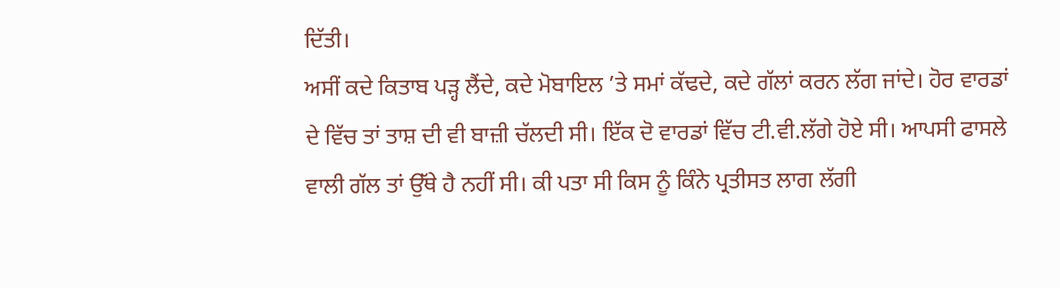ਦਿੱਤੀ।
ਅਸੀਂ ਕਦੇ ਕਿਤਾਬ ਪੜ੍ਹ ਲੈਂਦੇ, ਕਦੇ ਮੋਬਾਇਲ ’ਤੇ ਸਮਾਂ ਕੱਢਦੇ, ਕਦੇ ਗੱਲਾਂ ਕਰਨ ਲੱਗ ਜਾਂਦੇ। ਹੋਰ ਵਾਰਡਾਂ ਦੇ ਵਿੱਚ ਤਾਂ ਤਾਸ਼ ਦੀ ਵੀ ਬਾਜ਼ੀ ਚੱਲਦੀ ਸੀ। ਇੱਕ ਦੋ ਵਾਰਡਾਂ ਵਿੱਚ ਟੀ.ਵੀ.ਲੱਗੇ ਹੋਏ ਸੀ। ਆਪਸੀ ਫਾਸਲੇ ਵਾਲੀ ਗੱਲ ਤਾਂ ਉੱਥੇ ਹੈ ਨਹੀਂ ਸੀ। ਕੀ ਪਤਾ ਸੀ ਕਿਸ ਨੂੰ ਕਿੰਨੇ ਪ੍ਰਤੀਸਤ ਲਾਗ ਲੱਗੀ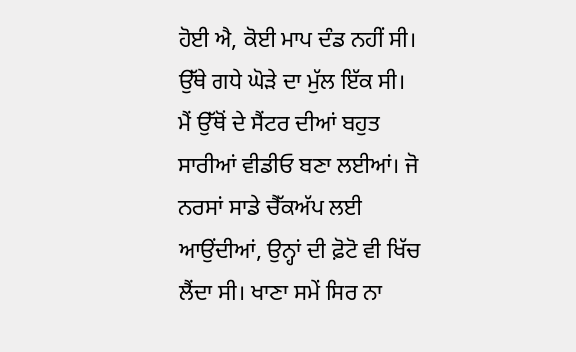ਹੋਈ ਐ, ਕੋਈ ਮਾਪ ਦੰਡ ਨਹੀਂ ਸੀ। ਉੱਥੇ ਗਧੇ ਘੋੜੇ ਦਾ ਮੁੱਲ ਇੱਕ ਸੀ। ਮੈਂ ਉੱਥੋਂ ਦੇ ਸੈਂਟਰ ਦੀਆਂ ਬਹੁਤ ਸਾਰੀਆਂ ਵੀਡੀਓ ਬਣਾ ਲਈਆਂ। ਜੋ ਨਰਸਾਂ ਸਾਡੇ ਚੈੱਕਅੱਪ ਲਈ ਆਉਂਦੀਆਂ, ਉਨ੍ਹਾਂ ਦੀ ਫ਼ੋਟੋ ਵੀ ਖਿੱਚ ਲੈਂਦਾ ਸੀ। ਖਾਣਾ ਸਮੇਂ ਸਿਰ ਨਾ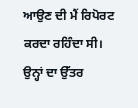ਆਉਣ ਦੀ ਮੈਂ ਰਿਪੋਰਟ ਕਰਦਾ ਰਹਿੰਦਾ ਸੀ। ਉਨ੍ਹਾਂ ਦਾ ਉੱਤਰ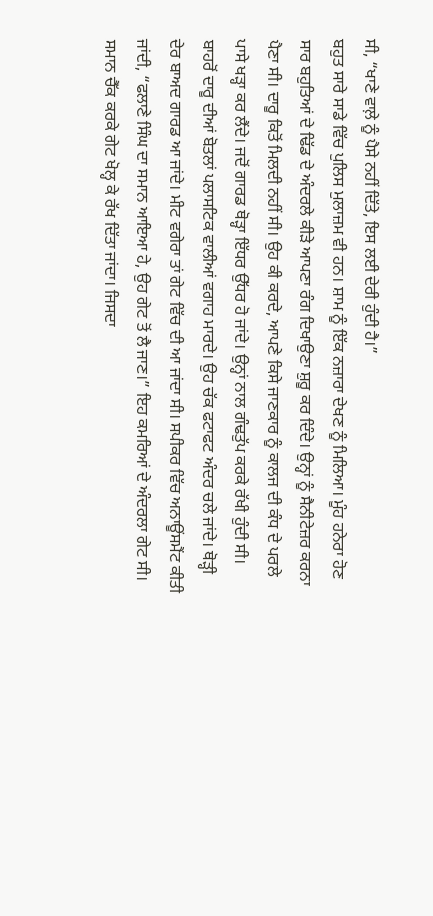ਸੀ, “ਖਾਣੇ ਵਾਲ਼ੇ ਨੂੰ ਪੈਸੇ ਨਹੀਂ ਦਿੱਤੇ, ਇਸ ਲਈ ਦੇਰੀ ਹੁੰਦੀ ਹੈ।”
ਬਹੁਤ ਸਾਰੇ ਸਾਡੇ ਵਿੱਚ ਪੁਲਿਸ ਮੁਲਾਜ਼ਮ ਵੀ ਹਨ। ਸ਼ਾਮ ਨੂੰ ਇੱਕ ਨਜ਼ਾਰਾ ਦੇਖਣ ਨੂੰ ਮਿਲਿਆ। ਮੂੰਹ ਹਨੇਰਾ ਹੋਣ ਸਾਰ ਬਹੁਤਿਆਂ ਦੇ ਢਿੱਡ ਦੇ ਅੰਦਰਲੇ ਕੀੜੇ ਆਪਣਾ ਰੰਗ ਦਿਖਾਉਣਾ ਸ਼ੁਰੂ ਕਰ ਦਿੰਦੇ। ਉਨ੍ਹਾਂ ਨੂੰ ਸੈਨੀਟੇਜ਼ਰ ਕਰਨਾ ਪੈਣਾ ਸੀ। ਦਾਰੂ ਕਿਤੋਂ ਮਿਲਦੀ ਨਹੀਂ ਸੀ। ਉਹ ਕੀ ਕਰਦੇ, ਆਪਣੇ ਕਿਸੇ ਜਾਣਕਾਰ ਨੂੰ ਕਾਲਜ ਦੀ ਕੰਧ ਦੇ ਪਰਲੇ ਪਾਸੇ ਖੜ੍ਹਾ ਕਰ ਲੈਂਦੇ। ਜਦੋਂ ਗਾਰਡ ਥੋੜ੍ਹਾ ਇੱਧਰ ਉੱਧਰ ਹੋ ਜਾਂਦੇ। ਉਨ੍ਹਾਂ ਨਾਲ ਗੰਢਤੁੱਪ ਕਰਕੇ ਰੱਖੀ ਹੁੰਦੀ ਸੀ। ਬਾਹਰੋਂ ਦਾਰੂ ਦੀਆਂ ਬੋਤਲਾਂ ਪਲਾਸਟਿਕ ਵਾਲੀਆਂ ਵਗਾਹ ਮਾਰਦੇ। ਉਹ ਚੱਕ ਫਟਾਫਟ ਅੰਦਰ ਚਲੇ ਜਾਂਦੇ। ਥੋੜ੍ਹੀ ਦੇਰ ਬਾਅਦ ਗਾਰਡ ਆ ਜਾਂਦੇ। ਮੀਟ ਵਗੇਰਾ ਤਾਂ ਗੇਟ ਵਿੱਚ ਦੀ ਆ ਜਾਂਦਾ ਸੀ। ਸਪੀਕਰ ਵਿੱਚ ਅਨਾਊਂਸਮੈਂਟ ਕੀਤੀ ਜਾਂਦੀ, “ਫਲਾਣੇ ਸਿੰਘ ਦਾ ਸਮਾਨ ਆਇਆ ਹੇ, ਉਹ ਗੇਟ ਤੋਂ ਲੈ ਜਾਣ।” ਇਹ ਕਮਰਿਆਂ ਦੇ ਅੰਦਰਲਾ ਗੇਟ ਸੀ। ਸਮਾਨ ਚੈੱਕ ਕਰਕੇ ਗੇਟ ਖੋਲ੍ਹ ਕੇ ਰੱਖ ਦਿੱਤਾ ਜਾਂਦਾ। ਜਿਸਦਾ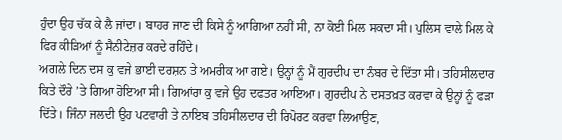ਹੁੰਦਾ ਉਹ ਚੱਕ ਕੇ ਲੈ ਜਾਂਦਾ। ਬਾਹਰ ਜਾਣ ਦੀ ਕਿਸੇ ਨੂੰ ਆਗਿਆ ਨਹੀਂ ਸੀ, ਨਾ ਕੋਈ ਮਿਲ ਸਕਦਾ ਸੀ। ਪੁਲਿਸ ਵਾਲੇ ਮਿਲ ਕੇ ਫਿਰ ਕੀੜਿਆਂ ਨੂੰ ਸੈਨੀਟੇਜ਼ਰ ਕਰਦੇ ਰਹਿੰਦੇ।
ਅਗਲੇ ਦਿਨ ਦਸ ਕੁ ਵਜੇ ਭਾਈ ਦਰਸ਼ਨ ਤੇ ਅਮਰੀਕ ਆ ਗਏ। ਉਨ੍ਹਾਂ ਨੂੰ ਮੈਂ ਗੁਰਦੀਪ ਦਾ ਨੰਬਰ ਦੇ ਦਿੱਤਾ ਸੀ। ਤਹਿਸੀਲਦਾਰ ਕਿਤੇ ਦੌਰੇ ’ਤੇ ਗਿਆ ਹੋਇਆ ਸੀ। ਗਿਆਂਰਾ ਕੁ ਵਜੇ ਉਹ ਦਫਤਰ ਆਇਆ। ਗੁਰਦੀਪ ਨੇ ਦਸਤਖ਼ਤ ਕਰਵਾ ਕੇ ਉਨ੍ਹਾਂ ਨੂੰ ਫੜਾ ਦਿੱਤੇ। ਜਿੰਨਾ ਜਲਦੀ ਉਹ ਪਟਵਾਰੀ ਤੇ ਨਾਇਬ ਤਹਿਸੀਲਦਾਰ ਦੀ ਰਿਪੋਰਟ ਕਰਵਾ ਲਿਆਉਣ,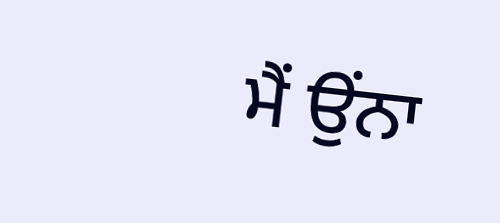ਮੈਂ ਉਂਨਾ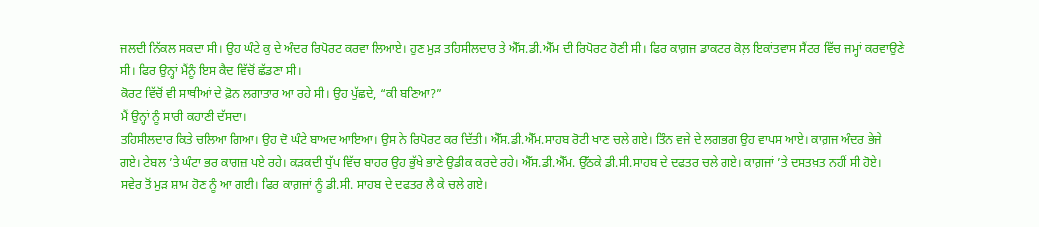ਜਲਦੀ ਨਿੱਕਲ ਸਕਦਾ ਸੀ। ਉਹ ਘੰਟੇ ਕੁ ਦੇ ਅੰਦਰ ਰਿਪੋਰਟ ਕਰਵਾ ਲਿਆਏ। ਹੁਣ ਮੁੜ ਤਹਿਸੀਲਦਾਰ ਤੇ ਐੱਸ.ਡੀ.ਐੱਮ ਦੀ ਰਿਪੋਰਟ ਹੋਣੀ ਸੀ। ਫਿਰ ਕਾਗ਼ਜ ਡਾਕਟਰ ਕੋਲ਼ ਇਕਾਂਤਵਾਸ ਸੈਂਟਰ ਵਿੱਚ ਜਮ੍ਹਾਂ ਕਰਵਾਉਣੇ ਸੀ। ਫਿਰ ਉਨ੍ਹਾਂ ਮੈਂਨੂੰ ਇਸ ਕੈਦ ਵਿੱਚੋਂ ਛੱਡਣਾ ਸੀ।
ਕੋਰਟ ਵਿੱਚੋਂ ਵੀ ਸਾਥੀਆਂ ਦੇ ਫ਼ੋਨ ਲਗਾਤਾਰ ਆ ਰਹੇ ਸੀ। ਉਹ ਪੁੱਛਦੇ, “ਕੀ ਬਣਿਆ?”
ਮੈਂ ਉਨ੍ਹਾਂ ਨੂੰ ਸਾਰੀ ਕਹਾਣੀ ਦੱਸਦਾ।
ਤਹਿਸੀਲਦਾਰ ਕਿਤੇ ਚਲਿਆ ਗਿਆ। ਉਹ ਦੋ ਘੰਟੇ ਬਾਅਦ ਆਇਆ। ਉਸ ਨੇ ਰਿਪੋਰਟ ਕਰ ਦਿੱਤੀ। ਐੱਸ.ਡੀ.ਐੱਮ.ਸਾਹਬ ਰੋਟੀ ਖਾਣ ਚਲੇ ਗਏ। ਤਿੰਨ ਵਜੇ ਦੇ ਲਗਭਗ ਉਹ ਵਾਪਸ ਆਏ। ਕਾਗ਼ਜ ਅੰਦਰ ਭੇਜੇ ਗਏ। ਟੇਬਲ ’ਤੇ ਘੰਟਾ ਭਰ ਕਾਗਜ਼ ਪਏ ਰਹੇ। ਕੜਕਦੀ ਧੁੱਪ ਵਿੱਚ ਬਾਹਰ ਉਹ ਭੁੱਖੇ ਭਾਣੇ ਉਡੀਕ ਕਰਦੇ ਰਹੇ। ਐੱਸ.ਡੀ.ਐੱਮ. ਉੱਠਕੇ ਡੀ.ਸੀ.ਸਾਹਬ ਦੇ ਦਫਤਰ ਚਲੇ ਗਏ। ਕਾਗ਼ਜਾਂ ’ਤੇ ਦਸਤਖ਼ਤ ਨਹੀਂ ਸੀ ਹੋਏ। ਸਵੇਰ ਤੋਂ ਮੁੜ ਸ਼ਾਮ ਹੋਣ ਨੂੰ ਆ ਗਈ। ਫਿਰ ਕਾਗ਼ਜਾਂ ਨੂੰ ਡੀ.ਸੀ. ਸਾਹਬ ਦੇ ਦਫਤਰ ਲੈ ਕੇ ਚਲੇ ਗਏ।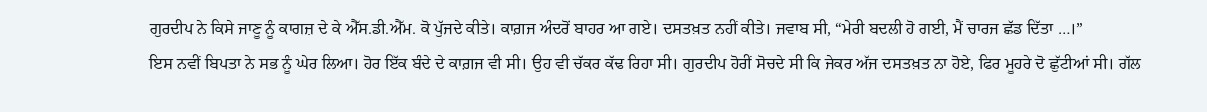ਗੁਰਦੀਪ ਨੇ ਕਿਸੇ ਜਾਣੂ ਨੂੰ ਕਾਗਜ਼ ਦੇ ਕੇ ਐੱਸ.ਡੀ.ਐੱਮ. ਕੋ ਪੁੱਜਦੇ ਕੀਤੇ। ਕਾਗ਼ਜ ਅੰਦਰੋਂ ਬਾਹਰ ਆ ਗਏ। ਦਸਤਖ਼ਤ ਨਹੀਂ ਕੀਤੇ। ਜਵਾਬ ਸੀ, “ਮੇਰੀ ਬਦਲੀ ਹੋ ਗਈ, ਮੈਂ ਚਾਰਜ ਛੱਡ ਦਿੱਤਾ …।”
ਇਸ ਨਵੀਂ ਬਿਪਤਾ ਨੇ ਸਭ ਨੂੰ ਘੇਰ ਲਿਆ। ਹੋਰ ਇੱਕ ਬੰਦੇ ਦੇ ਕਾਗ਼ਜ ਵੀ ਸੀ। ਉਹ ਵੀ ਚੱਕਰ ਕੱਢ ਰਿਹਾ ਸੀ। ਗੁਰਦੀਪ ਹੋਰੀਂ ਸੋਚਦੇ ਸੀ ਕਿ ਜੇਕਰ ਅੱਜ ਦਸਤਖ਼ਤ ਨਾ ਹੋਏ, ਫਿਰ ਮੂਹਰੇ ਦੋ ਛੁੱਟੀਆਂ ਸੀ। ਗੱਲ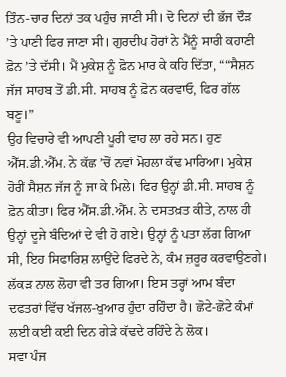ਤਿੰਨ-ਚਾਰ ਦਿਨਾਂ ਤਕ ਪਹੁੰਚ ਜਾਣੀ ਸੀ। ਦੋ ਦਿਨਾਂ ਦੀ ਭੱਜ ਦੌੜ ’ਤੇ ਪਾਣੀ ਫਿਰ ਜਾਣਾ ਸੀ। ਗੁਰਦੀਪ ਹੋਰਾਂ ਨੇ ਮੈਂਨੂੰ ਸਾਰੀ ਕਹਾਣੀ ਫ਼ੋਨ ’ਤੇ ਦੱਸੀ। ਮੈਂ ਮੁਕੇਸ਼ ਨੂੰ ਫ਼ੋਨ ਮਾਰ ਕੇ ਕਹਿ ਦਿੱਤਾ, ““ਸੈਸ਼ਨ ਜੱਜ ਸਾਹਬ ਤੋਂ ਡੀ.ਸੀ. ਸਾਹਬ ਨੂੰ ਫ਼ੋਨ ਕਰਵਾਓ, ਫਿਰ ਗੱਲ ਬਣੂ।”
ਉਹ ਵਿਚਾਰੇ ਵੀ ਆਪਣੀ ਪੂਰੀ ਵਾਹ ਲਾ ਰਹੇ ਸਨ। ਹੁਣ ਐੱਸ.ਡੀ.ਐੱਮ. ਨੇ ਕੱਛ ’ਚੋਂ ਨਵਾਂ ਮੋਹਲਾ ਕੱਢ ਮਾਰਿਆ। ਮੁਕੇਸ਼ ਹੋਰੀਂ ਸੈਸ਼ਨ ਜੱਜ ਨੂੰ ਜਾ ਕੇ ਮਿਲੇ। ਫਿਰ ਉਨ੍ਹਾਂ ਡੀ.ਸੀ. ਸਾਹਬ ਨੂੰ ਫ਼ੋਨ ਕੀਤਾ। ਫਿਰ ਐੱਸ.ਡੀ.ਐੱਮ. ਨੇ ਦਸਤਖ਼ਤ ਕੀਤੇ, ਨਾਲ ਹੀ ਉਨ੍ਹਾਂ ਦੂਜੇ ਬੰਦਿਆਂ ਦੇ ਵੀ ਹੋ ਗਏ। ਉਨ੍ਹਾਂ ਨੂੰ ਪਤਾ ਲੱਗ ਗਿਆ ਸੀ, ਇਹ ਸਿਫਾਰਿਸ਼ ਲਾਉਂਦੇ ਫਿਰਦੇ ਨੇ, ਕੰਮ ਜ਼ਰੂਰ ਕਰਵਾਉਣਗੇ। ਲੱਕੜ ਨਾਲ ਲੋਹਾ ਵੀ ਤਰ ਗਿਆ। ਇਸ ਤਰ੍ਹਾਂ ਆਮ ਬੰਦਾ ਦਫਤਰਾਂ ਵਿੱਚ ਖੱਜਲ-ਖੁਆਰ ਹੁੰਦਾ ਰਹਿੰਦਾ ਹੈ। ਛੋਟੇ-ਛੋਟੇ ਕੰਮਾਂ ਲਈ ਕਈ ਕਈ ਦਿਨ ਗੇੜੇ ਕੱਢਦੇ ਰਹਿੰਦੇ ਨੇ ਲੋਕ।
ਸਵਾ ਪੰਜ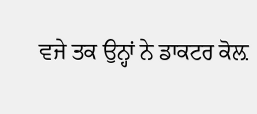ਵਜੇ ਤਕ ਉਨ੍ਹਾਂ ਨੇ ਡਾਕਟਰ ਕੋਲ਼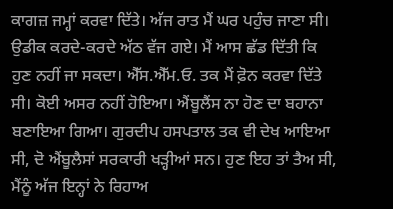ਕਾਗਜ਼ ਜਮ੍ਹਾਂ ਕਰਵਾ ਦਿੱਤੇ। ਅੱਜ ਰਾਤ ਮੈਂ ਘਰ ਪਹੁੰਚ ਜਾਣਾ ਸੀ। ਉਡੀਕ ਕਰਦੇ-ਕਰਦੇ ਅੱਠ ਵੱਜ ਗਏ। ਮੈਂ ਆਸ ਛੱਡ ਦਿੱਤੀ ਕਿ ਹੁਣ ਨਹੀਂ ਜਾ ਸਕਦਾ। ਐੱਸ.ਐੱਮ.ਓ. ਤਕ ਮੈਂ ਫ਼ੋਨ ਕਰਵਾ ਦਿੱਤੇ ਸੀ। ਕੋਈ ਅਸਰ ਨਹੀਂ ਹੋਇਆ। ਐਂਬੂਲੈਂਸ ਨਾ ਹੋਣ ਦਾ ਬਹਾਨਾ ਬਣਾਇਆ ਗਿਆ। ਗੁਰਦੀਪ ਹਸਪਤਾਲ ਤਕ ਵੀ ਦੇਖ ਆਇਆ ਸੀ, ਦੋ ਐਂਬੂਲੈਸਾਂ ਸਰਕਾਰੀ ਖੜ੍ਹੀਆਂ ਸਨ। ਹੁਣ ਇਹ ਤਾਂ ਤੈਅ ਸੀ, ਮੈਂਨੂੰ ਅੱਜ ਇਨ੍ਹਾਂ ਨੇ ਰਿਹਾਅ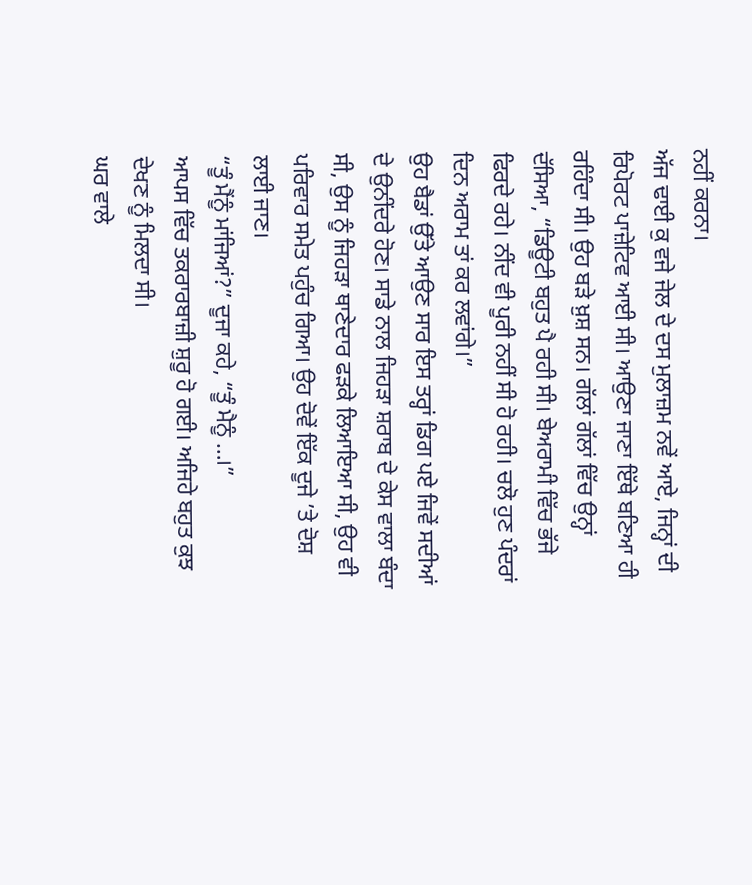ਨਹੀਂ ਕਰਨਾ।
ਅੱਜ ਢਾਈ ਕੁ ਵਜੇ ਜੇਲ ਦੇ ਦਸ ਮੁਲਾਜ਼ਮ ਨਵੇਂ ਆਏ, ਜਿਨ੍ਹਾਂ ਦੀ ਰਿਪੋਰਟ ਪਾਜ਼ੇਟਿਵ ਆਈ ਸੀ। ਆਉਣਾ ਜਾਣਾ ਇੱਥੇ ਬਣਿਆ ਹੀ ਰਹਿੰਦਾ ਸੀ। ਉਹ ਬੜੇ ਖ਼ੁਸ਼ ਸਨ। ਗੱਲਾਂ ਗੱਲਾਂ ਵਿੱਚ ਉਨ੍ਹਾਂ ਦੱਸਿਆ, “ਡਿਊਟੀ ਬਹੁਤ ਪੈ ਰਹੀ ਸੀ। ਬੇਅਰਾਮੀ ਵਿੱਚ ਭੱਜੇ ਫਿਰਦੇ ਰਹੇ। ਨੀਂਦ ਵੀ ਪੂਰੀ ਨਹੀਂ ਸੀ ਹੋ ਰਹੀ। ਚਲੋ ਹੁਣ ਪੰਦਰਾਂ ਦਿਨ ਅਰਾਮ ਤਾਂ ਕਰ ਲਵਾਂਗੇ।”
ਉਹ ਬੈਡਾਂ ਉੱਤੇ ਆਉਣ ਸਾਰ ਇਸ ਤਰ੍ਹਾਂ ਡਿਗ ਪਏ ਜਿਵੇਂ ਸਦੀਆਂ ਦੇ ਉਨੀਂਦਰੇ ਹੋਣ। ਸਾਡੇ ਨਾਲ ਜਿਹੜਾ ਸ਼ਰਾਬ ਦੇ ਕੇਸ ਵਾਲਾ ਬੰਦਾ ਸੀ, ਉਸ ਨੂੰ ਜਿਹੜਾ ਥਾਣੇਦਾਰ ਫੜਕੇ ਲਿਆਇਆ ਸੀ, ਉਹ ਵੀ ਪਰਿਵਾਰ ਸਮੇਤ ਪਹੁੰਚ ਗਿਆ। ਉਹ ਦੋਵੇਂ ਇੱਕ ਦੂਜੇ ’ਤੇ ਦੋਸ਼ ਲਾਈ ਜਾਣ।
“ਤੂੰ ਮੈਂਨੂੰ ਮਾਂਜਿਆਂ?” ਦੂਜਾ ਕਹੇ, “ਤੂੰ ਮੈਨੂੰ …।”
ਆਪਸ ਵਿੱਚ ਤਕਰਾਰਬਾਜ਼ੀ ਸ਼ੁਰੂ ਹੋ ਗਈ। ਅਜਿਹੇ ਬਹੁਤ ਕੁਝ ਦੇਖਣ ਨੂੰ ਮਿਲਦਾ ਸੀ।
ਘਰ ਵਾਲੇ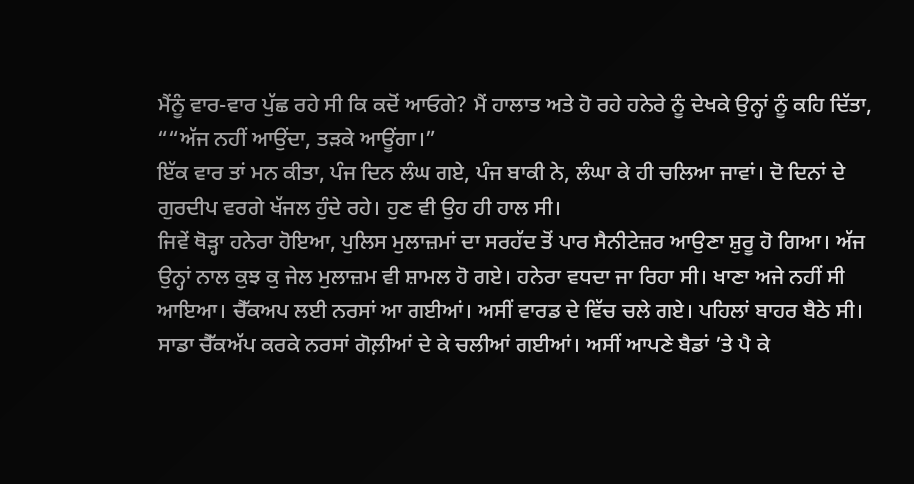ਮੈਂਨੂੰ ਵਾਰ-ਵਾਰ ਪੁੱਛ ਰਹੇ ਸੀ ਕਿ ਕਦੋਂ ਆਓਗੇ? ਮੈਂ ਹਾਲਾਤ ਅਤੇ ਹੋ ਰਹੇ ਹਨੇਰੇ ਨੂੰ ਦੇਖਕੇ ਉਨ੍ਹਾਂ ਨੂੰ ਕਹਿ ਦਿੱਤਾ, ““ਅੱਜ ਨਹੀਂ ਆਉਂਦਾ, ਤੜਕੇ ਆਊਂਗਾ।”
ਇੱਕ ਵਾਰ ਤਾਂ ਮਨ ਕੀਤਾ, ਪੰਜ ਦਿਨ ਲੰਘ ਗਏ, ਪੰਜ ਬਾਕੀ ਨੇ, ਲੰਘਾ ਕੇ ਹੀ ਚਲਿਆ ਜਾਵਾਂ। ਦੋ ਦਿਨਾਂ ਦੇ ਗੁਰਦੀਪ ਵਰਗੇ ਖੱਜਲ ਹੁੰਦੇ ਰਹੇ। ਹੁਣ ਵੀ ਉਹ ਹੀ ਹਾਲ ਸੀ।
ਜਿਵੇਂ ਥੋੜ੍ਹਾ ਹਨੇਰਾ ਹੋਇਆ, ਪੁਲਿਸ ਮੁਲਾਜ਼ਮਾਂ ਦਾ ਸਰਹੱਦ ਤੋਂ ਪਾਰ ਸੈਨੀਟੇਜ਼ਰ ਆਉਣਾ ਸ਼ੁਰੂ ਹੋ ਗਿਆ। ਅੱਜ ਉਨ੍ਹਾਂ ਨਾਲ ਕੁਝ ਕੁ ਜੇਲ ਮੁਲਾਜ਼ਮ ਵੀ ਸ਼ਾਮਲ ਹੋ ਗਏ। ਹਨੇਰਾ ਵਧਦਾ ਜਾ ਰਿਹਾ ਸੀ। ਖਾਣਾ ਅਜੇ ਨਹੀਂ ਸੀ ਆਇਆ। ਚੈੱਕਅਪ ਲਈ ਨਰਸਾਂ ਆ ਗਈਆਂ। ਅਸੀਂ ਵਾਰਡ ਦੇ ਵਿੱਚ ਚਲੇ ਗਏ। ਪਹਿਲਾਂ ਬਾਹਰ ਬੈਠੇ ਸੀ।
ਸਾਡਾ ਚੈੱਕਅੱਪ ਕਰਕੇ ਨਰਸਾਂ ਗੋਲ਼ੀਆਂ ਦੇ ਕੇ ਚਲੀਆਂ ਗਈਆਂ। ਅਸੀਂ ਆਪਣੇ ਬੈਡਾਂ ’ਤੇ ਪੈ ਕੇ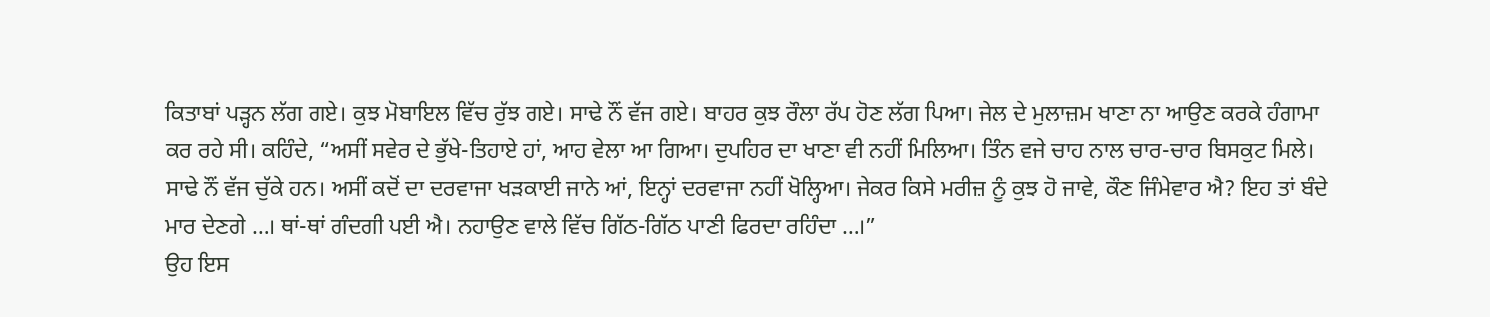ਕਿਤਾਬਾਂ ਪੜ੍ਹਨ ਲੱਗ ਗਏ। ਕੁਝ ਮੋਬਾਇਲ ਵਿੱਚ ਰੁੱਝ ਗਏ। ਸਾਢੇ ਨੌਂ ਵੱਜ ਗਏ। ਬਾਹਰ ਕੁਝ ਰੌਲਾ ਰੱਪ ਹੋਣ ਲੱਗ ਪਿਆ। ਜੇਲ ਦੇ ਮੁਲਾਜ਼ਮ ਖਾਣਾ ਨਾ ਆਉਣ ਕਰਕੇ ਹੰਗਾਮਾ ਕਰ ਰਹੇ ਸੀ। ਕਹਿੰਦੇ, “ਅਸੀਂ ਸਵੇਰ ਦੇ ਭੁੱਖੇ-ਤਿਹਾਏ ਹਾਂ, ਆਹ ਵੇਲਾ ਆ ਗਿਆ। ਦੁਪਹਿਰ ਦਾ ਖਾਣਾ ਵੀ ਨਹੀਂ ਮਿਲਿਆ। ਤਿੰਨ ਵਜੇ ਚਾਹ ਨਾਲ ਚਾਰ-ਚਾਰ ਬਿਸਕੁਟ ਮਿਲੇ। ਸਾਢੇ ਨੌਂ ਵੱਜ ਚੁੱਕੇ ਹਨ। ਅਸੀਂ ਕਦੋਂ ਦਾ ਦਰਵਾਜਾ ਖੜਕਾਈ ਜਾਨੇ ਆਂ, ਇਨ੍ਹਾਂ ਦਰਵਾਜਾ ਨਹੀਂ ਖੋਲ੍ਹਿਆ। ਜੇਕਰ ਕਿਸੇ ਮਰੀਜ਼ ਨੂੰ ਕੁਝ ਹੋ ਜਾਵੇ, ਕੌਣ ਜਿੰਮੇਵਾਰ ਐ? ਇਹ ਤਾਂ ਬੰਦੇ ਮਾਰ ਦੇਣਗੇ …। ਥਾਂ-ਥਾਂ ਗੰਦਗੀ ਪਈ ਐ। ਨਹਾਉਣ ਵਾਲੇ ਵਿੱਚ ਗਿੱਠ-ਗਿੱਠ ਪਾਣੀ ਫਿਰਦਾ ਰਹਿੰਦਾ …।”
ਉਹ ਇਸ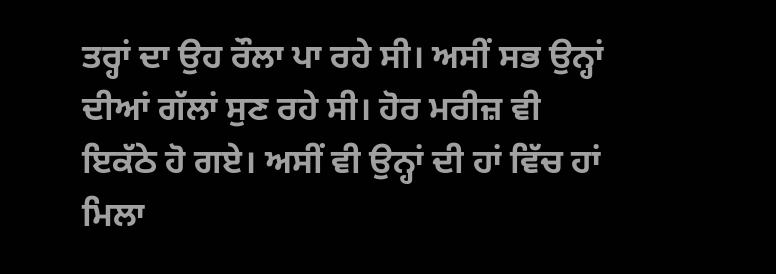ਤਰ੍ਹਾਂ ਦਾ ਉਹ ਰੌਲਾ ਪਾ ਰਹੇ ਸੀ। ਅਸੀਂ ਸਭ ਉਨ੍ਹਾਂ ਦੀਆਂ ਗੱਲਾਂ ਸੁਣ ਰਹੇ ਸੀ। ਹੋਰ ਮਰੀਜ਼ ਵੀ ਇਕੱਠੇ ਹੋ ਗਏ। ਅਸੀਂ ਵੀ ਉਨ੍ਹਾਂ ਦੀ ਹਾਂ ਵਿੱਚ ਹਾਂ ਮਿਲਾ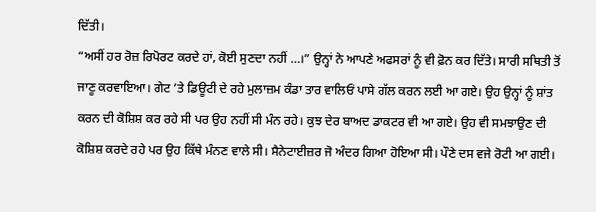ਦਿੱਤੀ।
“ਅਸੀਂ ਹਰ ਰੋਜ਼ ਰਿਪੋਰਟ ਕਰਦੇ ਹਾਂ, ਕੋਈ ਸੁਣਦਾ ਨਹੀਂ …।” ਉਨ੍ਹਾਂ ਨੇ ਆਪਣੇ ਅਫਸਰਾਂ ਨੂੰ ਵੀ ਫ਼ੋਨ ਕਰ ਦਿੱਤੇ। ਸਾਰੀ ਸਥਿਤੀ ਤੋਂ ਜਾਣੂ ਕਰਵਾਇਆ। ਗੇਟ ’ਤੇ ਡਿਊਟੀ ਦੇ ਰਹੇ ਮੁਲਾਜ਼ਮ ਕੰਡਾ ਤਾਰ ਵਾਲਿਓਂ ਪਾਸੇ ਗੱਲ ਕਰਨ ਲਈ ਆ ਗਏ। ਉਹ ਉਨ੍ਹਾਂ ਨੂੰ ਸ਼ਾਂਤ ਕਰਨ ਦੀ ਕੋਸ਼ਿਸ਼ ਕਰ ਰਹੇ ਸੀ ਪਰ ਉਹ ਨਹੀਂ ਸੀ ਮੰਨ ਰਹੇ। ਕੁਝ ਦੇਰ ਬਾਅਦ ਡਾਕਟਰ ਵੀ ਆ ਗਏ। ਉਹ ਵੀ ਸਮਝਾਉਣ ਦੀ ਕੋਸ਼ਿਸ਼ ਕਰਦੇ ਰਹੇ ਪਰ ਉਹ ਕਿੱਥੇ ਮੰਨਣ ਵਾਲੇ ਸੀ। ਸੈਨੇਟਾਈਜ਼ਰ ਜੋ ਅੰਦਰ ਗਿਆ ਹੋਇਆ ਸੀ। ਪੌਣੇ ਦਸ ਵਜੇ ਰੋਟੀ ਆ ਗਈ।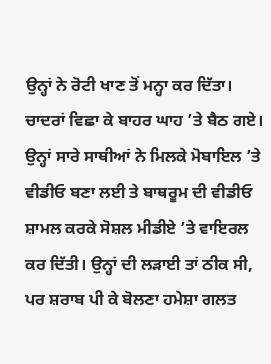ਉਨ੍ਹਾਂ ਨੇ ਰੋਟੀ ਖਾਣ ਤੋਂ ਮਨ੍ਹਾ ਕਰ ਦਿੱਤਾ। ਚਾਦਰਾਂ ਵਿਛਾ ਕੇ ਬਾਹਰ ਘਾਹ ’ਤੇ ਬੈਠ ਗਏ। ਉਨ੍ਹਾਂ ਸਾਰੇ ਸਾਥੀਆਂ ਨੇ ਮਿਲਕੇ ਮੋਬਾਇਲ ’ਤੇ ਵੀਡੀਓ ਬਣਾ ਲਈ ਤੇ ਬਾਥਰੂਮ ਦੀ ਵੀਡੀਓ ਸ਼ਾਮਲ ਕਰਕੇ ਸੋਸ਼ਲ ਮੀਡੀਏ ’ਤੇ ਵਾਇਰਲ ਕਰ ਦਿੱਤੀ। ਉਨ੍ਹਾਂ ਦੀ ਲੜਾਈ ਤਾਂ ਠੀਕ ਸੀ, ਪਰ ਸ਼ਰਾਬ ਪੀ ਕੇ ਬੋਲਣਾ ਹਮੇਸ਼ਾ ਗਲਤ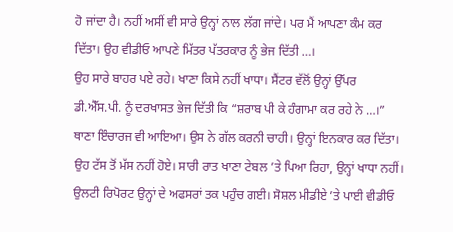ਹੋ ਜਾਂਦਾ ਹੈ। ਨਹੀਂ ਅਸੀਂ ਵੀ ਸਾਰੇ ਉਨ੍ਹਾਂ ਨਾਲ ਲੱਗ ਜਾਂਦੇ। ਪਰ ਮੈਂ ਆਪਣਾ ਕੰਮ ਕਰ ਦਿੱਤਾ। ਉਹ ਵੀਡੀਓ ਆਪਣੇ ਮਿੱਤਰ ਪੱਤਰਕਾਰ ਨੂੰ ਭੇਜ ਦਿੱਤੀ …।
ਉਹ ਸਾਰੇ ਬਾਹਰ ਪਏ ਰਹੇ। ਖਾਣਾ ਕਿਸੇ ਨਹੀਂ ਖਾਧਾ। ਸੈਂਟਰ ਵੱਲੋਂ ਉਨ੍ਹਾਂ ਉੱਪਰ ਡੀ.ਐੱਸ.ਪੀ. ਨੂੰ ਦਰਖਾਸਤ ਭੇਜ ਦਿੱਤੀ ਕਿ “ਸ਼ਰਾਬ ਪੀ ਕੇ ਹੰਗਾਮਾ ਕਰ ਰਹੇ ਨੇ …।” ਥਾਣਾ ਇੰਚਾਰਜ ਵੀ ਆਇਆ। ਉਸ ਨੇ ਗੱਲ ਕਰਨੀ ਚਾਹੀ। ਉਨ੍ਹਾਂ ਇਨਕਾਰ ਕਰ ਦਿੱਤਾ। ਉਹ ਟੱਸ ਤੋਂ ਮੱਸ ਨਹੀਂ ਹੋਏ। ਸਾਰੀ ਰਾਤ ਖਾਣਾ ਟੇਬਲ ’ਤੇ ਪਿਆ ਰਿਹਾ, ਉਨ੍ਹਾਂ ਖਾਧਾ ਨਹੀਂ। ਉਲਟੀ ਰਿਪੋਰਟ ਉਨ੍ਹਾਂ ਦੇ ਅਫਸਰਾਂ ਤਕ ਪਹੁੰਚ ਗਈ। ਸੋਸ਼ਲ ਮੀਡੀਏ ’ਤੇ ਪਾਈ ਵੀਡੀਓ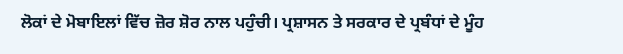ਲੋਕਾਂ ਦੇ ਮੋਬਾਇਲਾਂ ਵਿੱਚ ਜ਼ੋਰ ਸ਼ੋਰ ਨਾਲ ਪਹੁੰਚੀ। ਪ੍ਰਸ਼ਾਸਨ ਤੇ ਸਰਕਾਰ ਦੇ ਪ੍ਰਬੰਧਾਂ ਦੇ ਮੂੰਹ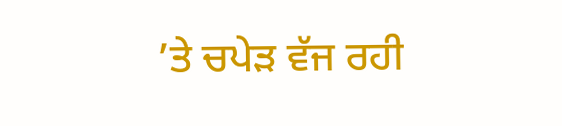’ਤੇ ਚਪੇੜ ਵੱਜ ਰਹੀ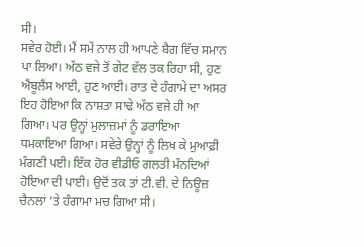ਸੀ।
ਸਵੇਰ ਹੋਈ। ਮੈਂ ਸਮੇਂ ਨਾਲ ਹੀ ਆਪਣੇ ਬੈਗ ਵਿੱਚ ਸਮਾਨ ਪਾ ਲਿਆ। ਅੱਠ ਵਜੇ ਤੋਂ ਗੇਟ ਵੱਲ ਤਕ ਰਿਹਾ ਸੀ, ਹੁਣ ਐਂਬੂਲੈਂਸ ਆਈ, ਹੁਣ ਆਈ। ਰਾਤ ਦੇ ਹੰਗਾਮੇ ਦਾ ਅਸਰ ਇਹ ਹੋਇਆ ਕਿ ਨਾਸ਼ਤਾ ਸਾਢੇ ਅੱਠ ਵਜੇ ਹੀ ਆ ਗਿਆ। ਪਰ ਉਨ੍ਹਾਂ ਮੁਲਾਜ਼ਮਾਂ ਨੂੰ ਡਰਾਇਆ ਧਮਕਾਇਆ ਗਿਆ। ਸਵੇਰੇ ਉਨ੍ਹਾਂ ਨੂੰ ਲਿਖ ਕੇ ਮੁਆਫ਼ੀ ਮੰਗਣੀ ਪਈ। ਇੱਕ ਹੋਰ ਵੀਡੀਓ ਗਲਤੀ ਮੰਨਦਿਆਂ ਹੋਇਆ ਦੀ ਪਾਈ। ਉਦੋਂ ਤਕ ਤਾਂ ਟੀ.ਵੀ. ਦੇ ਨਿਊਜ਼ ਚੈਨਲਾਂ ’ਤੇ ਹੰਗਾਮਾ ਮਚ ਗਿਆ ਸੀ।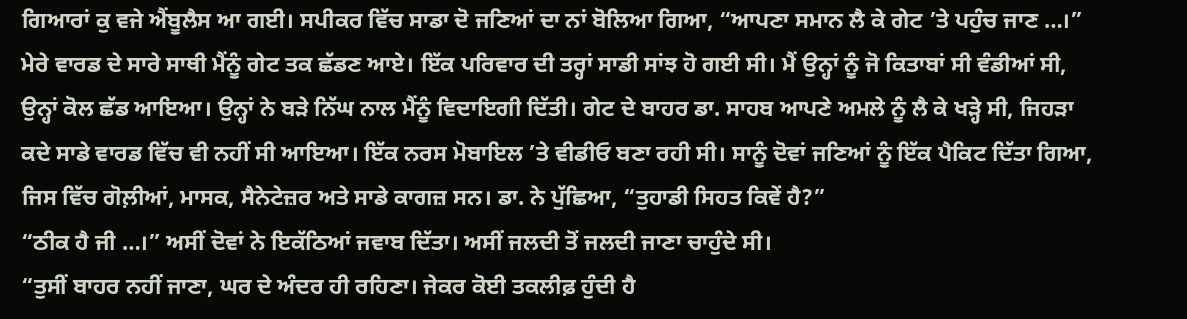ਗਿਆਰਾਂ ਕੁ ਵਜੇ ਐਂਬੂਲੈਸ ਆ ਗਈ। ਸਪੀਕਰ ਵਿੱਚ ਸਾਡਾ ਦੋ ਜਣਿਆਂ ਦਾ ਨਾਂ ਬੋਲਿਆ ਗਿਆ, “ਆਪਣਾ ਸਮਾਨ ਲੈ ਕੇ ਗੇਟ ’ਤੇ ਪਹੁੰਚ ਜਾਣ …।”
ਮੇਰੇ ਵਾਰਡ ਦੇ ਸਾਰੇ ਸਾਥੀ ਮੈਂਨੂੰ ਗੇਟ ਤਕ ਛੱਡਣ ਆਏ। ਇੱਕ ਪਰਿਵਾਰ ਦੀ ਤਰ੍ਹਾਂ ਸਾਡੀ ਸਾਂਝ ਹੋ ਗਈ ਸੀ। ਮੈਂ ਉਨ੍ਹਾਂ ਨੂੰ ਜੋ ਕਿਤਾਬਾਂ ਸੀ ਵੰਡੀਆਂ ਸੀ, ਉਨ੍ਹਾਂ ਕੋਲ ਛੱਡ ਆਇਆ। ਉਨ੍ਹਾਂ ਨੇ ਬੜੇ ਨਿੱਘ ਨਾਲ ਮੈਂਨੂੰ ਵਿਦਾਇਗੀ ਦਿੱਤੀ। ਗੇਟ ਦੇ ਬਾਹਰ ਡਾ. ਸਾਹਬ ਆਪਣੇ ਅਮਲੇ ਨੂੰ ਲੈ ਕੇ ਖੜ੍ਹੇ ਸੀ, ਜਿਹੜਾ ਕਦੇ ਸਾਡੇ ਵਾਰਡ ਵਿੱਚ ਵੀ ਨਹੀਂ ਸੀ ਆਇਆ। ਇੱਕ ਨਰਸ ਮੋਬਾਇਲ ’ਤੇ ਵੀਡੀਓ ਬਣਾ ਰਹੀ ਸੀ। ਸਾਨੂੰ ਦੋਵਾਂ ਜਣਿਆਂ ਨੂੰ ਇੱਕ ਪੈਕਿਟ ਦਿੱਤਾ ਗਿਆ, ਜਿਸ ਵਿੱਚ ਗੋਲ਼ੀਆਂ, ਮਾਸਕ, ਸੈਨੇਟੇਜ਼ਰ ਅਤੇ ਸਾਡੇ ਕਾਗਜ਼ ਸਨ। ਡਾ. ਨੇ ਪੁੱਛਿਆ, “ਤੁਹਾਡੀ ਸਿਹਤ ਕਿਵੇਂ ਹੈ?”
“ਠੀਕ ਹੈ ਜੀ …।” ਅਸੀਂ ਦੋਵਾਂ ਨੇ ਇਕੱਠਿਆਂ ਜਵਾਬ ਦਿੱਤਾ। ਅਸੀਂ ਜਲਦੀ ਤੋਂ ਜਲਦੀ ਜਾਣਾ ਚਾਹੁੰਦੇ ਸੀ।
“ਤੁਸੀਂ ਬਾਹਰ ਨਹੀਂ ਜਾਣਾ, ਘਰ ਦੇ ਅੰਦਰ ਹੀ ਰਹਿਣਾ। ਜੇਕਰ ਕੋਈ ਤਕਲੀਫ਼ ਹੁੰਦੀ ਹੈ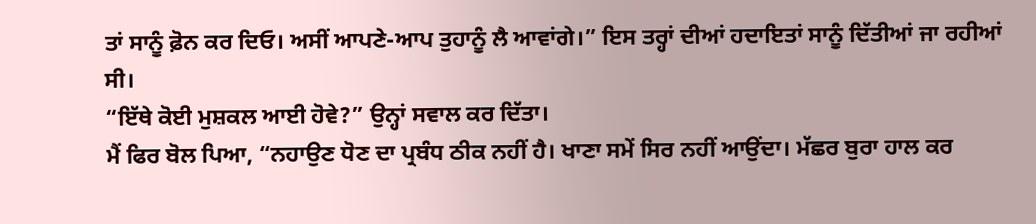ਤਾਂ ਸਾਨੂੰ ਫ਼ੋਨ ਕਰ ਦਿਓ। ਅਸੀਂ ਆਪਣੇ-ਆਪ ਤੁਹਾਨੂੰ ਲੈ ਆਵਾਂਗੇ।” ਇਸ ਤਰ੍ਹਾਂ ਦੀਆਂ ਹਦਾਇਤਾਂ ਸਾਨੂੰ ਦਿੱਤੀਆਂ ਜਾ ਰਹੀਆਂ ਸੀ।
“ਇੱਥੇ ਕੋਈ ਮੁਸ਼ਕਲ ਆਈ ਹੋਵੇ?” ਉਨ੍ਹਾਂ ਸਵਾਲ ਕਰ ਦਿੱਤਾ।
ਮੈਂ ਫਿਰ ਬੋਲ ਪਿਆ, “ਨਹਾਉਣ ਧੋਣ ਦਾ ਪ੍ਰਬੰਧ ਠੀਕ ਨਹੀਂ ਹੈ। ਖਾਣਾ ਸਮੇਂ ਸਿਰ ਨਹੀਂ ਆਉਂਦਾ। ਮੱਛਰ ਬੁਰਾ ਹਾਲ ਕਰ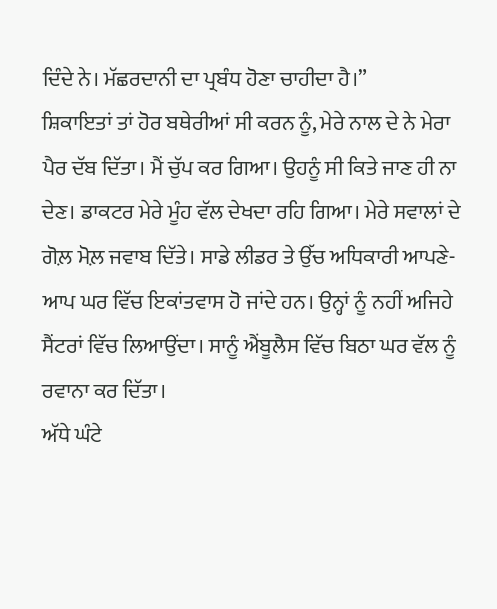ਦਿੰਦੇ ਨੇ। ਮੱਛਰਦਾਨੀ ਦਾ ਪ੍ਰਬੰਧ ਹੋਣਾ ਚਾਹੀਦਾ ਹੈ।”
ਸ਼ਿਕਾਇਤਾਂ ਤਾਂ ਹੋਰ ਬਥੇਰੀਆਂ ਸੀ ਕਰਨ ਨੂੰ, ਮੇਰੇ ਨਾਲ ਦੇ ਨੇ ਮੇਰਾ ਪੈਰ ਦੱਬ ਦਿੱਤਾ। ਮੈਂ ਚੁੱਪ ਕਰ ਗਿਆ। ਉਹਨੂੰ ਸੀ ਕਿਤੇ ਜਾਣ ਹੀ ਨਾ ਦੇਣ। ਡਾਕਟਰ ਮੇਰੇ ਮੂੰਹ ਵੱਲ ਦੇਖਦਾ ਰਹਿ ਗਿਆ। ਮੇਰੇ ਸਵਾਲਾਂ ਦੇ ਗੋਲ਼ ਮੋਲ਼ ਜਵਾਬ ਦਿੱਤੇ। ਸਾਡੇ ਲੀਡਰ ਤੇ ਉੱਚ ਅਧਿਕਾਰੀ ਆਪਣੇ-ਆਪ ਘਰ ਵਿੱਚ ਇਕਾਂਤਵਾਸ ਹੋ ਜਾਂਦੇ ਹਨ। ਉਨ੍ਹਾਂ ਨੂੰ ਨਹੀਂ ਅਜਿਹੇ ਸੈਂਟਰਾਂ ਵਿੱਚ ਲਿਆਉਂਦਾ। ਸਾਨੂੰ ਐਂਬੂਲੈਸ ਵਿੱਚ ਬਿਠਾ ਘਰ ਵੱਲ ਨੂੰ ਰਵਾਨਾ ਕਰ ਦਿੱਤਾ।
ਅੱਧੇ ਘੰਟੇ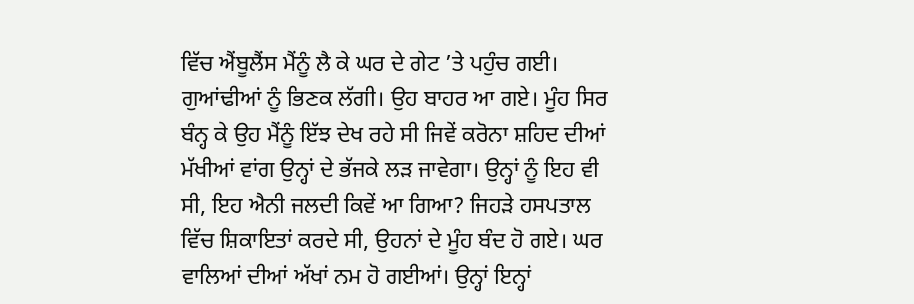ਵਿੱਚ ਐਂਬੂਲੈਂਸ ਮੈਂਨੂੰ ਲੈ ਕੇ ਘਰ ਦੇ ਗੇਟ ’ਤੇ ਪਹੁੰਚ ਗਈ। ਗੁਆਂਢੀਆਂ ਨੂੰ ਭਿਣਕ ਲੱਗੀ। ਉਹ ਬਾਹਰ ਆ ਗਏ। ਮੂੰਹ ਸਿਰ ਬੰਨ੍ਹ ਕੇ ਉਹ ਮੈਂਨੂੰ ਇੱਝ ਦੇਖ ਰਹੇ ਸੀ ਜਿਵੇਂ ਕਰੋਨਾ ਸ਼ਹਿਦ ਦੀਆਂ ਮੱਖੀਆਂ ਵਾਂਗ ਉਨ੍ਹਾਂ ਦੇ ਭੱਜਕੇ ਲੜ ਜਾਵੇਗਾ। ਉਨ੍ਹਾਂ ਨੂੰ ਇਹ ਵੀ ਸੀ, ਇਹ ਐਨੀ ਜਲਦੀ ਕਿਵੇਂ ਆ ਗਿਆ? ਜਿਹੜੇ ਹਸਪਤਾਲ ਵਿੱਚ ਸ਼ਿਕਾਇਤਾਂ ਕਰਦੇ ਸੀ, ਉਹਨਾਂ ਦੇ ਮੂੰਹ ਬੰਦ ਹੋ ਗਏ। ਘਰ ਵਾਲਿਆਂ ਦੀਆਂ ਅੱਖਾਂ ਨਮ ਹੋ ਗਈਆਂ। ਉਨ੍ਹਾਂ ਇਨ੍ਹਾਂ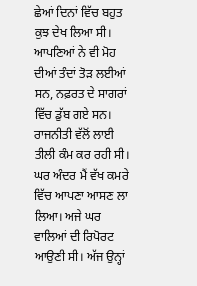ਛੇਆਂ ਦਿਨਾਂ ਵਿੱਚ ਬਹੁਤ ਕੁਝ ਦੇਖ ਲਿਆ ਸੀ। ਆਪਣਿਆਂ ਨੇ ਵੀ ਮੋਹ ਦੀਆਂ ਤੰਦਾਂ ਤੋੜ ਲਈਆਂ ਸਨ, ਨਫ਼ਰਤ ਦੇ ਸਾਗਰਾਂ ਵਿੱਚ ਡੁੱਬ ਗਏ ਸਨ। ਰਾਜਨੀਤੀ ਵੱਲੋਂ ਲਾਈ ਤੀਲੀ ਕੰਮ ਕਰ ਰਹੀ ਸੀ।
ਘਰ ਅੰਦਰ ਮੈਂ ਵੱਖ ਕਮਰੇ ਵਿੱਚ ਆਪਣਾ ਆਸਣ ਲਾ ਲਿਆ। ਅਜੇ ਘਰ ਵਾਲਿਆਂ ਦੀ ਰਿਪੋਰਟ ਆਉਣੀ ਸੀ। ਅੱਜ ਉਨ੍ਹਾਂ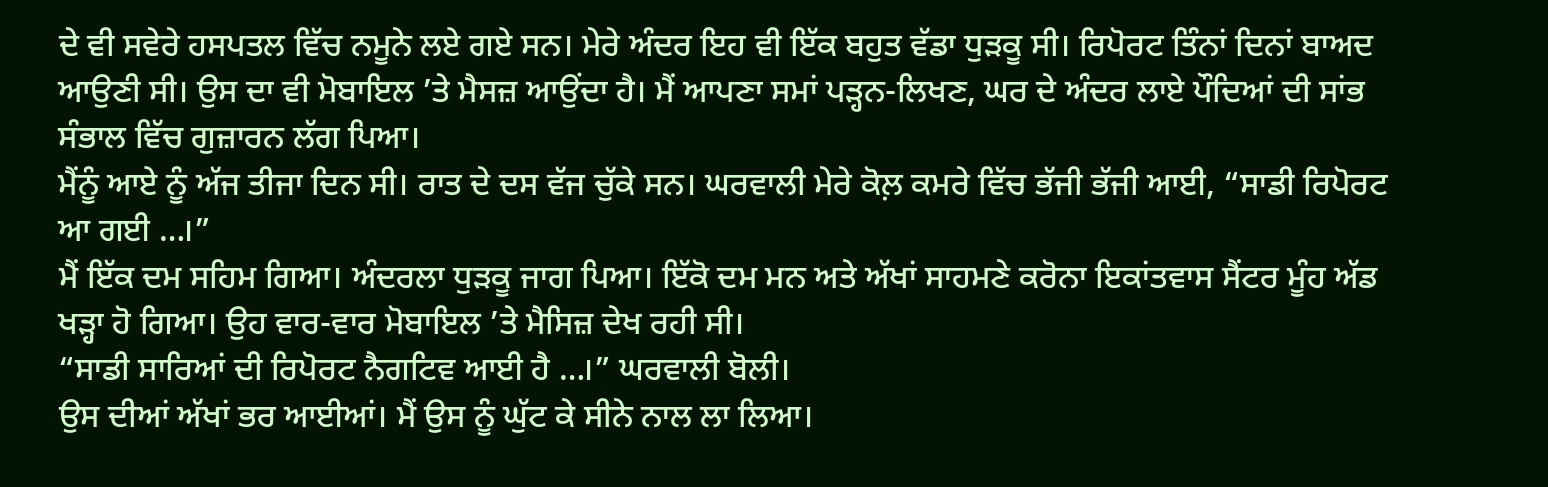ਦੇ ਵੀ ਸਵੇਰੇ ਹਸਪਤਲ ਵਿੱਚ ਨਮੂਨੇ ਲਏ ਗਏ ਸਨ। ਮੇਰੇ ਅੰਦਰ ਇਹ ਵੀ ਇੱਕ ਬਹੁਤ ਵੱਡਾ ਧੁੜਕੂ ਸੀ। ਰਿਪੋਰਟ ਤਿੰਨਾਂ ਦਿਨਾਂ ਬਾਅਦ ਆਉਣੀ ਸੀ। ਉਸ ਦਾ ਵੀ ਮੋਬਾਇਲ ’ਤੇ ਮੈਸਜ਼ ਆਉਂਦਾ ਹੈ। ਮੈਂ ਆਪਣਾ ਸਮਾਂ ਪੜ੍ਹਨ-ਲਿਖਣ, ਘਰ ਦੇ ਅੰਦਰ ਲਾਏ ਪੌਦਿਆਂ ਦੀ ਸਾਂਭ ਸੰਭਾਲ ਵਿੱਚ ਗੁਜ਼ਾਰਨ ਲੱਗ ਪਿਆ।
ਮੈਂਨੂੰ ਆਏ ਨੂੰ ਅੱਜ ਤੀਜਾ ਦਿਨ ਸੀ। ਰਾਤ ਦੇ ਦਸ ਵੱਜ ਚੁੱਕੇ ਸਨ। ਘਰਵਾਲੀ ਮੇਰੇ ਕੋਲ਼ ਕਮਰੇ ਵਿੱਚ ਭੱਜੀ ਭੱਜੀ ਆਈ, “ਸਾਡੀ ਰਿਪੋਰਟ ਆ ਗਈ …।”
ਮੈਂ ਇੱਕ ਦਮ ਸਹਿਮ ਗਿਆ। ਅੰਦਰਲਾ ਧੁੜਕੂ ਜਾਗ ਪਿਆ। ਇੱਕੋ ਦਮ ਮਨ ਅਤੇ ਅੱਖਾਂ ਸਾਹਮਣੇ ਕਰੋਨਾ ਇਕਾਂਤਵਾਸ ਸੈਂਟਰ ਮੂੰਹ ਅੱਡ ਖੜ੍ਹਾ ਹੋ ਗਿਆ। ਉਹ ਵਾਰ-ਵਾਰ ਮੋਬਾਇਲ ’ਤੇ ਮੈਸਿਜ਼ ਦੇਖ ਰਹੀ ਸੀ।
“ਸਾਡੀ ਸਾਰਿਆਂ ਦੀ ਰਿਪੋਰਟ ਨੈਗਟਿਵ ਆਈ ਹੈ …।” ਘਰਵਾਲੀ ਬੋਲੀ।
ਉਸ ਦੀਆਂ ਅੱਖਾਂ ਭਰ ਆਈਆਂ। ਮੈਂ ਉਸ ਨੂੰ ਘੁੱਟ ਕੇ ਸੀਨੇ ਨਾਲ ਲਾ ਲਿਆ।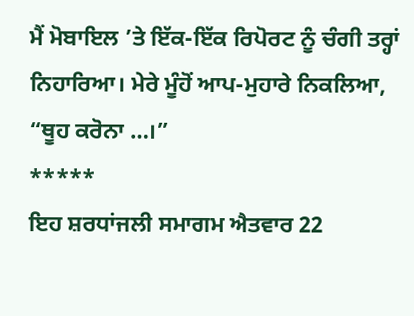ਮੈਂ ਮੋਬਾਇਲ ’ਤੇ ਇੱਕ-ਇੱਕ ਰਿਪੋਰਟ ਨੂੰ ਚੰਗੀ ਤਰ੍ਹਾਂ ਨਿਹਾਰਿਆ। ਮੇਰੇ ਮੂੰਹੋਂ ਆਪ-ਮੁਹਾਰੇ ਨਿਕਲਿਆ, “ਥੂਹ ਕਰੋਨਾ …।”
*****
ਇਹ ਸ਼ਰਧਾਂਜਲੀ ਸਮਾਗਮ ਐਤਵਾਰ 22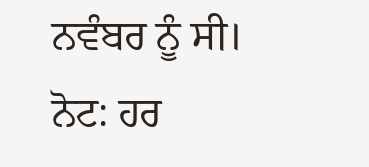ਨਵੰਬਰ ਨੂੰ ਸੀ।
ਨੋਟ: ਹਰ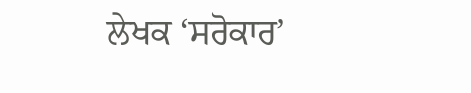ਲੇਖਕ ‘ਸਰੋਕਾਰ’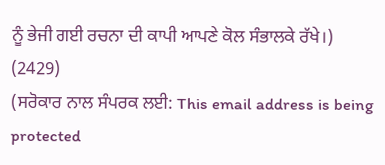ਨੂੰ ਭੇਜੀ ਗਈ ਰਚਨਾ ਦੀ ਕਾਪੀ ਆਪਣੇ ਕੋਲ ਸੰਭਾਲਕੇ ਰੱਖੇ।)
(2429)
(ਸਰੋਕਾਰ ਨਾਲ ਸੰਪਰਕ ਲਈ: This email address is being protected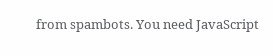from spambots. You need JavaScript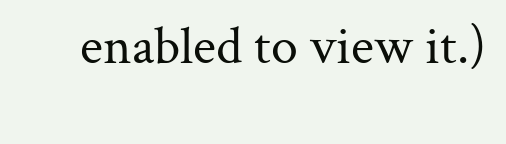enabled to view it.)